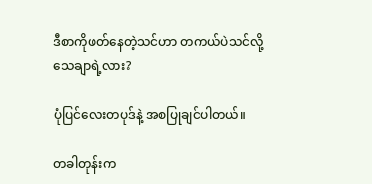ဒီစာကိုဖတ်နေတဲ့သင်ဟာ တကယ်ပဲသင်လို့သေချာရဲ့လား?

ပုံပြင်လေးတပုဒ်နဲ့ အစပြုချင်ပါတယ်။

တခါတုန်းက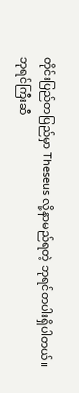တိုင်းပြည်တပြည်မှာ Theseus လို့နာမည်ရတဲ့ ဘုရင်တပါးရှိပါတယ်။ ဘုရင်ကြီးဆီ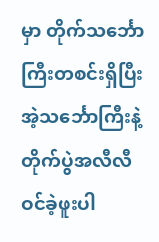မှာ တိုက်သင်္ဘောကြီးတစင်းရှိပြီး အဲ့သင်္ဘောကြီးနဲ့ တိုက်ပွဲအလီလီဝင်ခဲ့ဖူးပါ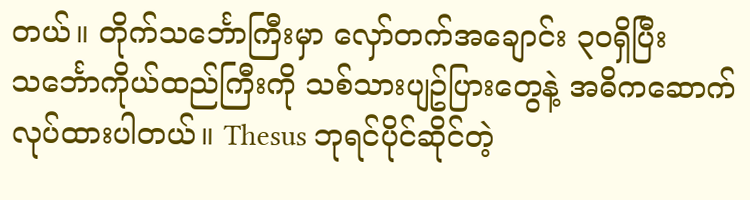တယ်။ တိုက်သင်္ဘောကြီးမှာ လှော်တက်အချောင်း ၃၀ရှိပြီး သင်္ဘောကိုယ်ထည်ကြီးကို သစ်သားပျဥ်ပြားတွေနဲ့ အဓိကဆောက်လုပ်ထားပါတယ်။ Thesus ဘုရင်ပိုင်ဆိုင်တဲ့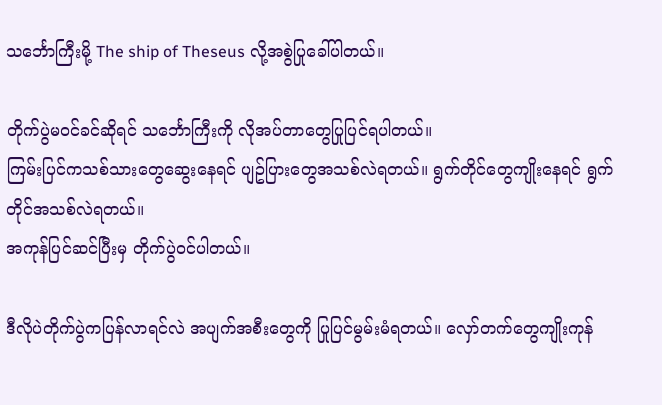သင်္ဘောကြီးမို့ The ship of Theseus လို့အစွဲပြုခေါ်ပါတယ်။

တိုက်ပွဲမဝင်ခင်ဆိုရင် သင်္ဘောကြီးကို လိုအပ်တာတွေပြုပြင်ရပါတယ်။
ကြမ်းပြင်ကသစ်သားတွေဆွေးနေရင် ပျဥ်ပြားတွေအသစ်လဲရတယ်။ ရွက်တိုင်တွေကျိုးနေရင် ရွက်တိုင်အသစ်လဲရတယ်။
အကုန်ပြင်ဆင်ပြီးမှ တိုက်ပွဲဝင်ပါတယ်။

ဒီလိုပဲတိုက်ပွဲကပြန်လာရင်လဲ အပျက်အစီးတွေကို ပြုပြင်မွမ်းမံရတယ်။ လှော်တက်တွေကျိုးကုန်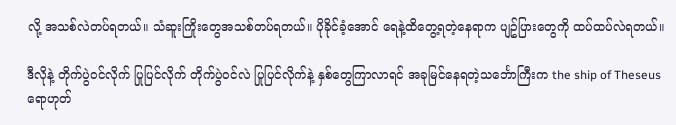လို့ အသစ်လဲတပ်ရတယ်။ သံဆူးကြိုးတွေအသစ်တပ်ရတယ်။ ပိုခိုင်ခံ့အောင် ရေနဲ့ထိတွေ့ရတဲ့နေရာက ပျဥ်ပြားတွေကို ထပ်ထပ်လဲရတယ်။

ဒီလိုနဲ့ တိုက်ပွဲဝင်လိုက် ပြုပြင်လိုက် တိုက်ပွဲဝင်လဲ ပြုပြင်လိုက်နဲ့ နှစ်တွေကြာလာရင် အခုမြင်နေရတဲ့သင်္ဘောကြီးက the ship of Theseus ရောဟုတ်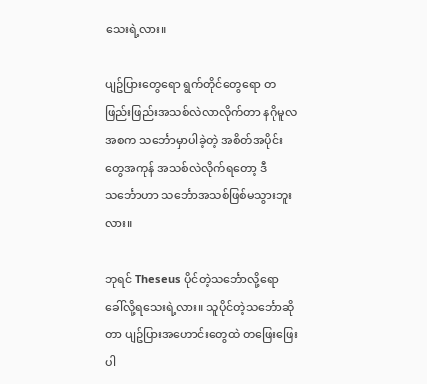သေးရဲ့လား။

ပျဥ်ပြားတွေရော ရွက်တိုင်တွေရော တဖြည်းဖြည်းအသစ်လဲလာလိုက်တာ နဂိုမူလအစက သင်္ဘောမှာပါခဲ့တဲ့ အစိတ်အပိုင်းတွေအကုန် အသစ်လဲလိုက်ရတော့ ဒီသင်္ဘောဟာ သင်္ဘောအသစ်ဖြစ်မသွားဘူးလား။

ဘုရင် Theseus ပိုင်တဲ့သင်္ဘောလို့ရော ခေါ်လို့ရသေးရဲ့လား။ သူပိုင်တဲ့သင်္ဘောဆိုတာ ပျဥ်ပြားအဟောင်းတွေထဲ တဖြေးဖြေးပါ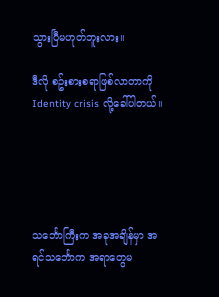သွားပြီမဟုတ်ဘူးလား။

ဒီလို စဥ်းစားစရာဖြစ်လာတာကို Identity crisis လို့ခေါ်ပါတယ်။





သင်္ဘောကြီးက အခုအချိန်မှာ အရင်သင်္ဘောက အရာတွေမ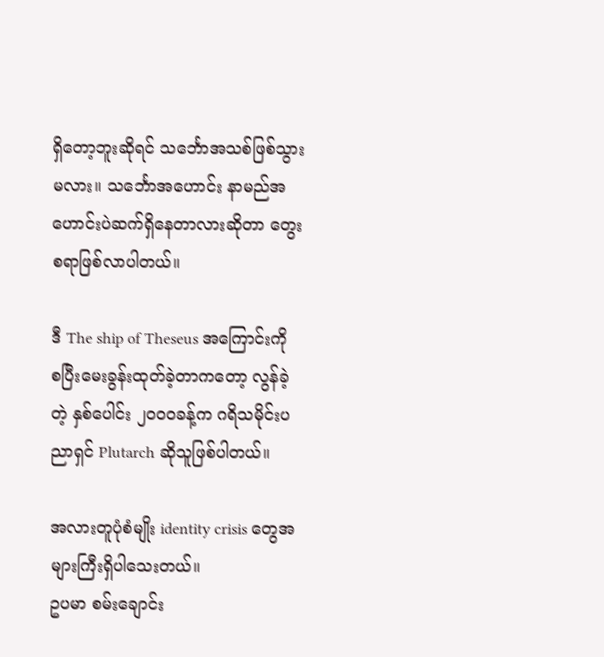ရှိတော့ဘူးဆိုရင် သင်္ဘောအသစ်ဖြစ်သွားမလား။ သင်္ဘောအဟောင်း နာမည်အဟောင်းပဲဆက်ရှိနေတာလားဆိုတာ တွေးစရာဖြစ်လာပါတယ်။

ဒီ The ship of Theseus အကြောင်းကို စပြီးမေးခွန်းထုတ်ခဲ့တာကတော့ လွန်ခဲ့တဲ့ နှစ်ပေါင်း ၂၀၀၀ခန့်က ဂရိသမိုင်းပညာရှင် Plutarch ဆိုသူဖြစ်ပါတယ်။

အလားတူပုံစံမျိုး identity crisis တွေအများကြီးရှိပါသေးတယ်။
ဥပမာ စမ်းချောင်း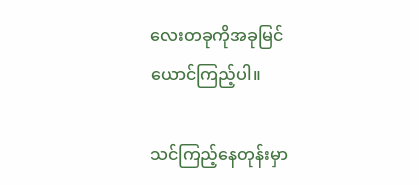လေးတခုကိုအခုမြင်ယောင်ကြည့်ပါ။

သင်ကြည့်နေတုန်းမှာ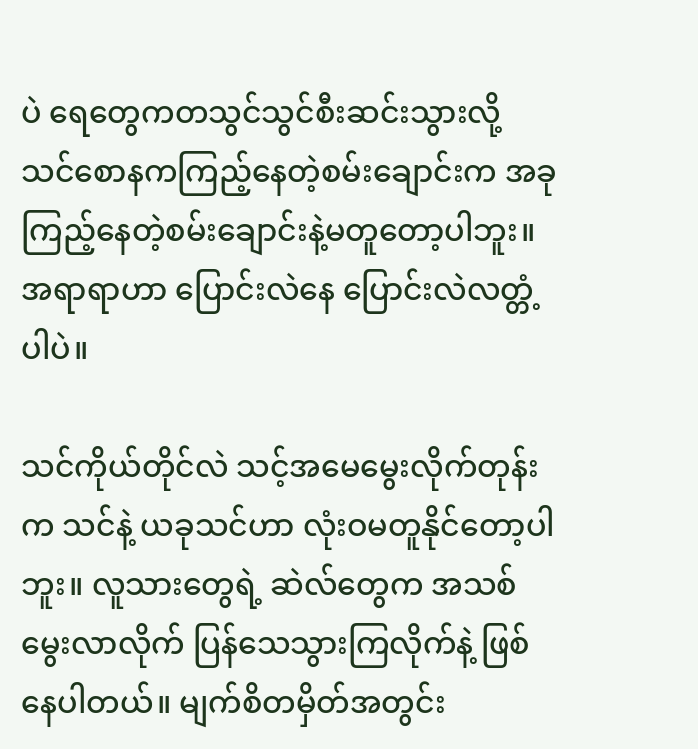ပဲ ရေတွေကတသွင်သွင်စီးဆင်းသွားလို့ သင်စောနကကြည့်နေတဲ့စမ်းချောင်းက အခုကြည့်နေတဲ့စမ်းချောင်းနဲ့မတူတော့ပါဘူး။ အရာရာဟာ ပြောင်းလဲနေ ပြောင်းလဲလတ္တံ့ပါပဲ။

သင်ကိုယ်တိုင်လဲ သင့်အမေမွေးလိုက်တုန်းက သင်နဲ့ ယခုသင်ဟာ လုံးဝမတူနိုင်တော့ပါဘူး။ လူသားတွေရဲ့ ဆဲလ်တွေက အသစ်မွေးလာလိုက် ပြန်သေသွားကြလိုက်နဲ့ ဖြစ်နေပါတယ်။ မျက်စိတမှိတ်အတွင်း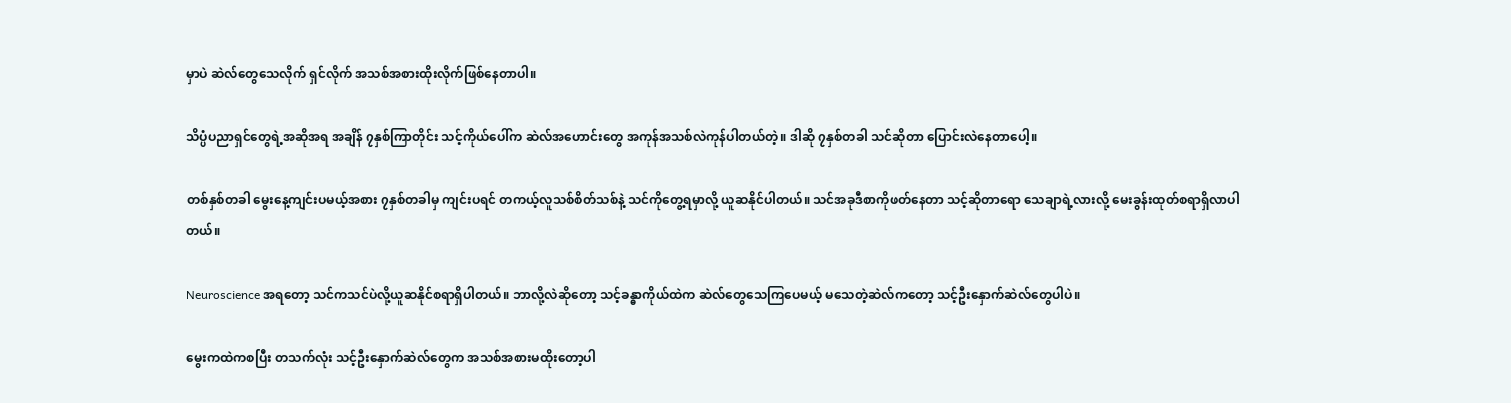မှာပဲ ဆဲလ်တွေသေလိုက် ရှင်လိုက် အသစ်အစားထိုးလိုက်ဖြစ်နေတာပါ။

သိပ္ပံပညာရှင်တွေရဲ့အဆိုအရ အချိန် ၇နှစ်ကြာတိုင်း သင့်ကိုယ်ပေါ်က ဆဲလ်အဟောင်းတွေ အကုန်အသစ်လဲကုန်ပါတယ်တဲ့။ ဒါဆို ၇နှစ်တခါ သင်ဆိုတာ ပြောင်းလဲနေတာပေါ့။

တစ်နှစ်တခါ မွေးနေ့ကျင်းပမယ့်အစား ၇နှစ်တခါမှ ကျင်းပရင် တကယ့်လူသစ်စိတ်သစ်နဲ့ သင်ကိုတွေ့ရမှာလို့ ယူဆနိုင်ပါတယ်။ သင်အခုဒီစာကိုဖတ်နေတာ သင့်ဆိုတာရော သေချာရဲ့လားလို့ မေးခွန်းထုတ်စရာရှိလာပါတယ်။

Neuroscience အရတော့ သင်ကသင်ပဲလို့ယူဆနိုင်စရာရှိပါတယ်။ ဘာလို့လဲဆိုတော့ သင့်ခန္ဓာကိုယ်ထဲက ဆဲလ်တွေသေကြပေမယ့် မသေတဲ့ဆဲလ်ကတော့ သင့်ဦးနှောက်ဆဲလ်တွေပါပဲ။

မွေးကထဲကစပြီး တသက်လုံး သင့်ဦးနှောက်ဆဲလ်တွေက အသစ်အစားမထိုးတော့ပါ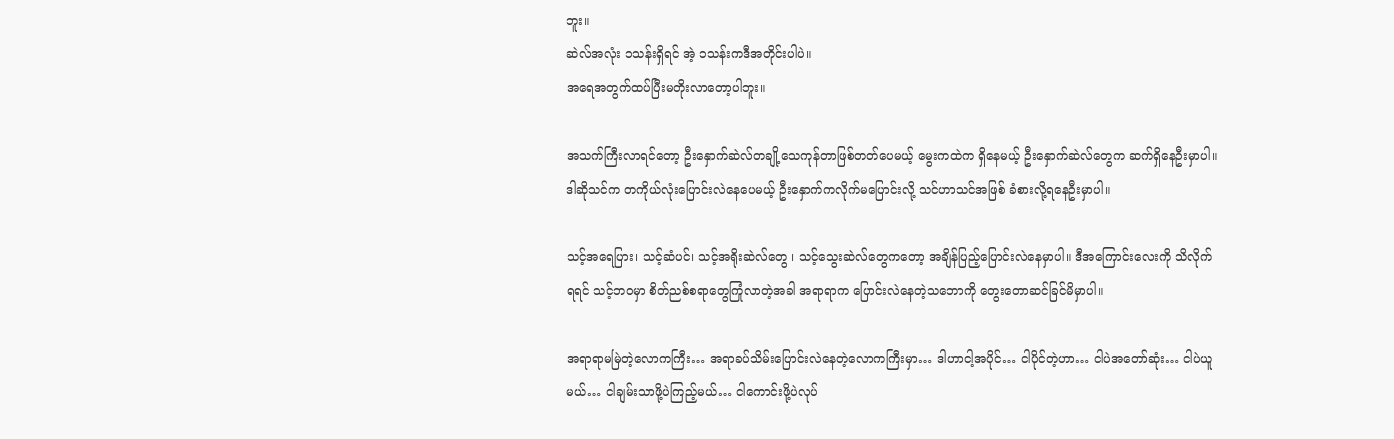ဘူး။
ဆဲလ်အလုံး ၁သန်းရှိရင် အဲ့ ၁သန်းကဒီအတိုင်းပါပဲ။
အရေအတွက်ထပ်ပြီးမတိုးလာတော့ပါဘူး။

အသက်ကြီးလာရင်တော့ ဦးနှောက်ဆဲလ်တချို့သေကုန်တာဖြစ်တတ်ပေမယ့် မွေးကထဲက ရှိနေမယ့် ဦးနှောက်ဆဲလ်တွေက ဆက်ရှိနေဦးမှာပါ။ ဒါဆိုသင်က တကိုယ်လုံးပြောင်းလဲနေပေမယ့် ဦးနှောက်ကလိုက်မပြောင်းလို့ သင်ဟာသင်အဖြစ် ခံစားလို့ရနေဦးမှာပါ။

သင့်အရေပြား၊ သင့်ဆံပင်၊ သင့်အရိုးဆဲလ်တွေ ၊ သင့်သွေးဆဲလ်တွေကတော့ အချိန်ပြည့်ပြောင်းလဲနေမှာပါ။ ဒီအကြောင်းလေးကို သိလိုက်ရရင် သင့်ဘဝမှာ စိတ်ညစ်စရာတွေကြုံလာတဲ့အခါ အရာရာက ပြောင်းလဲနေတဲ့သဘောကို တွေးတောဆင်ခြင်မိမှာပါ။

အရာရာမမြဲတဲ့လောကကြီး… အရာခပ်သိမ်းပြောင်းလဲနေတဲ့လောကကြီးမှာ… ဒါဟာငါ့အပိုင်… ငါပိုင်တဲ့ဟာ… ငါပဲအတော်ဆုံး… ငါပဲယူမယ်… ငါချမ်းသာဖို့ပဲကြည့်မယ်… ငါကောင်းဖို့ပဲလုပ်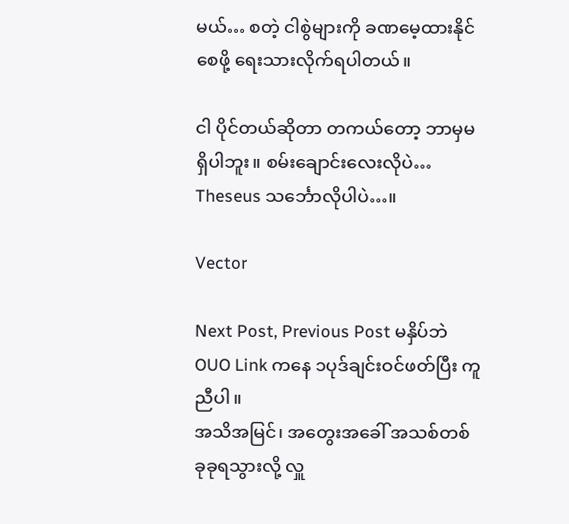မယ်… စတဲ့ ငါစွဲများကို ခဏမေ့ထားနိုင်စေဖို့ ရေးသားလိုက်ရပါတယ်။

ငါ ပိုင်တယ်ဆိုတာ တကယ်တော့ ဘာမှမရှိပါဘူး။ စမ်းချောင်းလေးလိုပဲ… Theseus သင်္ဘောလိုပါပဲ…။

Vector

Next Post, Previous Post မနှိပ်ဘဲ OUO Link ကနေ ၁ပုဒ်ချင်းဝင်ဖတ်ပြီး ကူညီပါ။
အသိအမြင်၊ အတွေးအခေါ် အသစ်တစ်ခုခုရသွားလို့ လှူ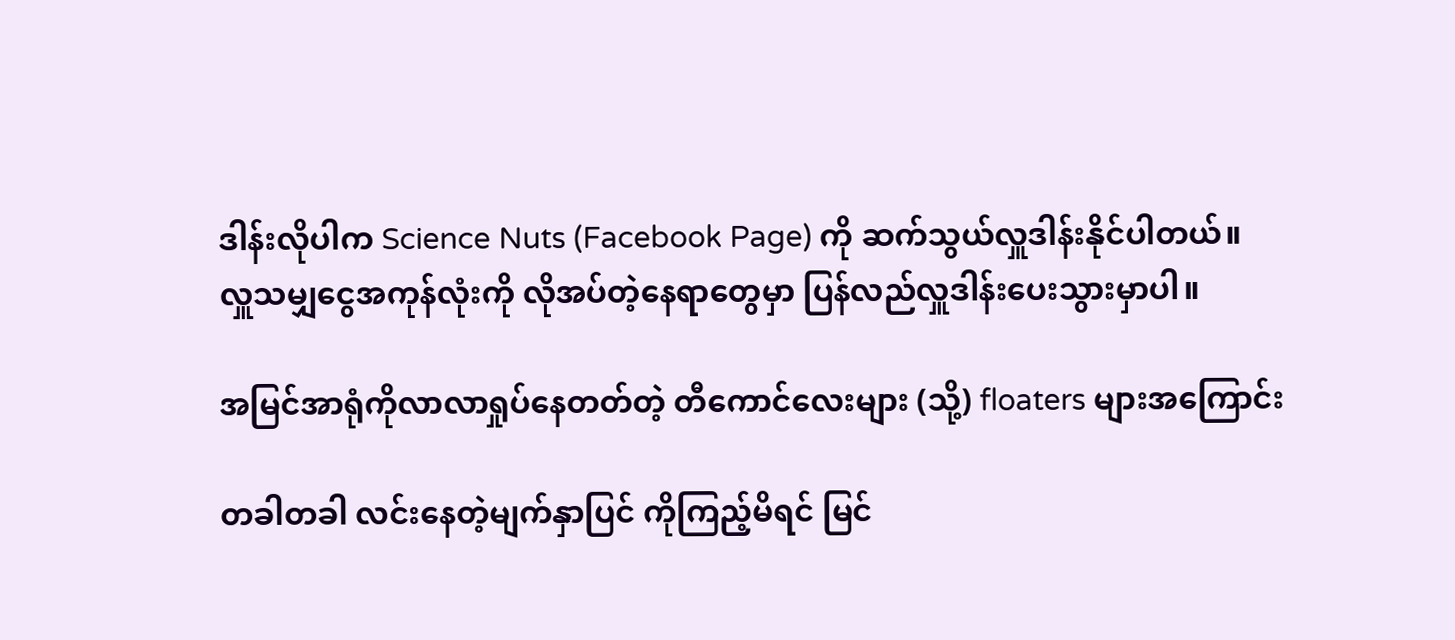ဒါန်းလိုပါက Science Nuts (Facebook Page) ကို ဆက်သွယ်လှူဒါန်းနိုင်ပါတယ်။
လှူသမျှငွေအကုန်လုံးကို လိုအပ်တဲ့နေရာတွေမှာ ပြန်လည်လှူဒါန်းပေးသွားမှာပါ။

အမြင်အာရုံကိုလာလာရှုပ်နေတတ်တဲ့ တီကောင်လေးများ (သို့) floaters များအကြောင်း

တခါတခါ လင်းနေတဲ့မျက်နှာပြင် ကိုကြည့်မိရင် မြင်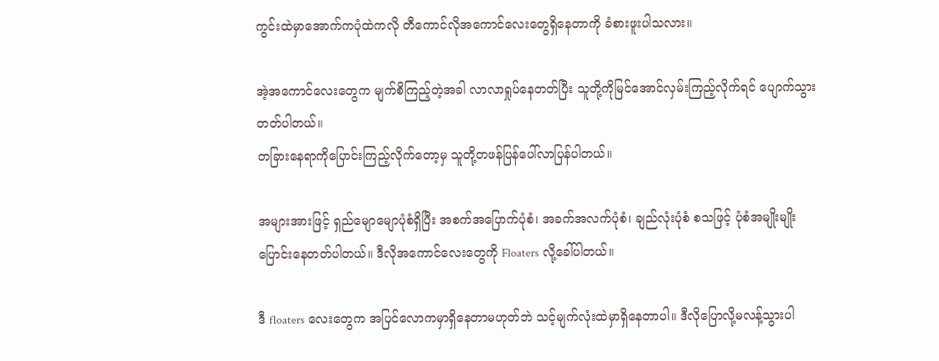ကွင်းထဲမှာအောက်ကပုံထဲကလို တီကောင်လိုအကောင်လေးတွေရှိနေတာကို ခံစားဖူးပါသလား။

အဲ့အကောင်လေးတွေက မျက်စိကြည့်တဲ့အခါ လာလာရှုပ်နေတတ်ပြီး သူတို့ကိုမြင်အောင်လှမ်းကြည့်လိုက်ရင် ပျောက်သွားတတ်ပါတယ်။
တခြားနေရာကိုပြောင်းကြည့်လိုက်တော့မှ သူတို့တဖန်ပြန်ပေါ်လာပြန်ပါတယ်။

အများအားဖြင့် ရှည်မျောမျောပုံစံရှိပြီး အစက်အပြောက်ပုံစံ၊ အခက်အလက်ပုံစံ၊ ချည်လုံးပုံစံ စသဖြင့် ပုံစံအမျိုးမျိုးပြောင်းနေတတ်ပါတယ်။ ဒီလိုအကောင်လေးတွေကို Floaters လို့ခေါ်ပါတယ်။

ဒီ floaters လေးတွေက အပြင်လောကမှာရှိနေတာမဟုတ်ဘဲ သင့်မျက်လုံးထဲမှာရှိနေတာပါ။ ဒီလိုပြောလို့မလန့်သွားပါ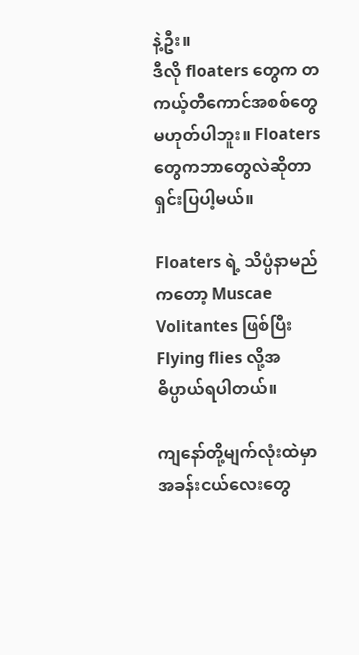နဲ့ဦး။
ဒီလို floaters တွေက တကယ့်တီကောင်အစစ်တွေမဟုတ်ပါဘူး။ Floaters တွေကဘာတွေလဲဆိုတာ ရှင်းပြပါ့မယ်။

Floaters ရဲ့ သိပ္ပံနာမည်ကတော့ Muscae Volitantes ဖြစ်ပြီး Flying flies လို့အဓိပ္ပာယ်ရပါတယ်။

ကျနော်တို့မျက်လုံးထဲမှာ အခန်းငယ်လေးတွေ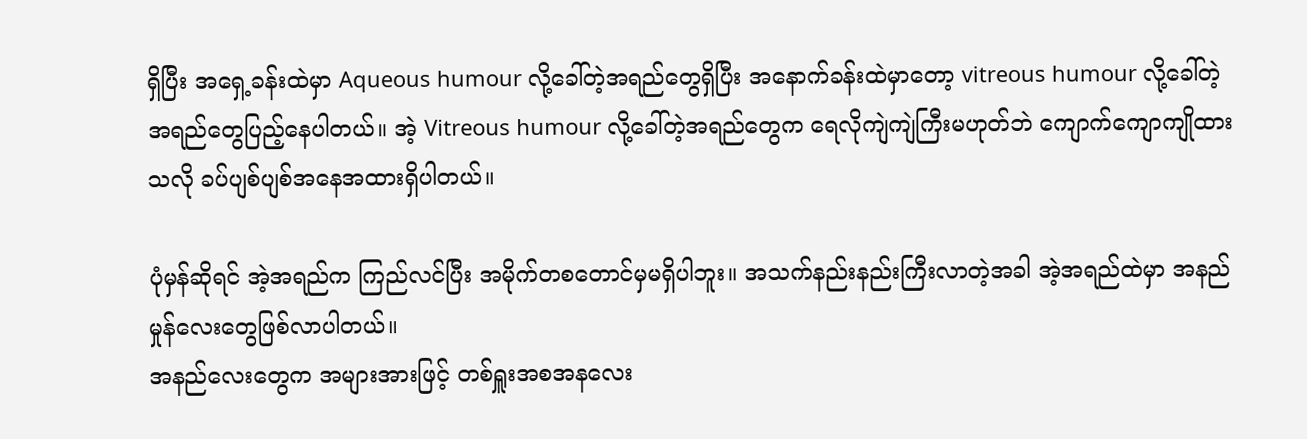ရှိပြီး အရှေ့ခန်းထဲမှာ Aqueous humour လို့ခေါ်တဲ့အရည်တွေရှိပြီး အနောက်ခန်းထဲမှာတော့ vitreous humour လို့ခေါ်တဲ့ အရည်တွေပြည့်နေပါတယ်။ အဲ့ Vitreous humour လို့ခေါ်တဲ့အရည်တွေက ရေလိုကျဲကျဲကြီးမဟုတ်ဘဲ ကျောက်ကျောကျိုထားသလို ခပ်ပျစ်ပျစ်အနေအထားရှိပါတယ်။

ပုံမှန်ဆိုရင် အဲ့အရည်က ကြည်လင်ပြီး အမိုက်တစတောင်မှမရှိပါဘူး။ အသက်နည်းနည်းကြီးလာတဲ့အခါ အဲ့အရည်ထဲမှာ အနည်မှုန်လေးတွေဖြစ်လာပါတယ်။
အနည်လေးတွေက အများအားဖြင့် တစ်ရှူးအစအနလေး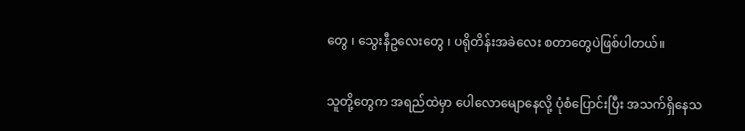တွေ ၊ သွေးနီဥလေးတွေ ၊ ပရိုတိန်းအခဲလေး စတာတွေပဲဖြစ်ပါတယ်။

သူတို့တွေက အရည်ထဲမှာ ပေါလောမျောနေလို့ ပုံစံပြောင်းပြီး အသက်ရှိနေသ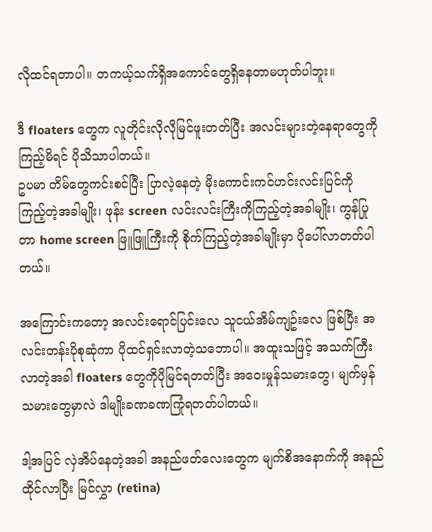လိုထင်ရတာပါ။ တကယ့်သက်ရှိအကောင်တွေရှိနေတာမဟုတ်ပါဘူး။

ဒီ floaters တွေက လူတိုင်းလိုလိုမြင်ဖူးတတ်ပြီး အလင်းများတဲ့နေရာတွေကို ကြည့်မိရင် ပိုသိသာပါတယ်။
ဥပမာ တိမ်တွေကင်းစင်ပြီး ပြာလဲ့နေတဲ့ မိုးကောင်းကင်ဟင်းလင်းပြင်ကို ကြည့်တဲ့အခါမျိုး၊ ဖုန်း screen လင်းလင်းကြီးကိုကြည့်တဲ့အခါမျိုး၊ ကွန်ပြုတာ home screen ဖြူဖြူကြီးကို စိုက်ကြည့်တဲ့အခါမျိုးမှာ ပိုပေါ်လာတတ်ပါတယ်။

အကြောင်းကတော့ အလင်းရောင်ပြင်းလေ သူငယ်အိမ်ကျဥ်းလေ ဖြစ်ပြီး အလင်းတန်းပိုစုဆုံကာ ပိုထင်ရှင်းလာတဲ့သဘောပါ။ အထူးသဖြင့် အသက်ကြီးလာတဲ့အခါ floaters တွေကိုပိုမြင်ရတတ်ပြီး အဝေးမှုန်သမားတွေ၊ မျက်မှန်သမားတွေမှာလဲ ဒါမျိုးခဏခဏကြုံရတတ်ပါတယ်။

ဒါ့အပြင် လှဲအိပ်နေတဲ့အခါ အနည်ဖတ်လေးတွေက မျက်စိအနောက်ကို အနည်ထိုင်လာပြီး မြင်လွှာ (retina)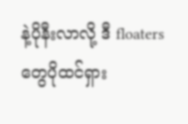နဲ့ပိုနီးလာလို့ ဒီ floaters တွေပိုထင်ရှား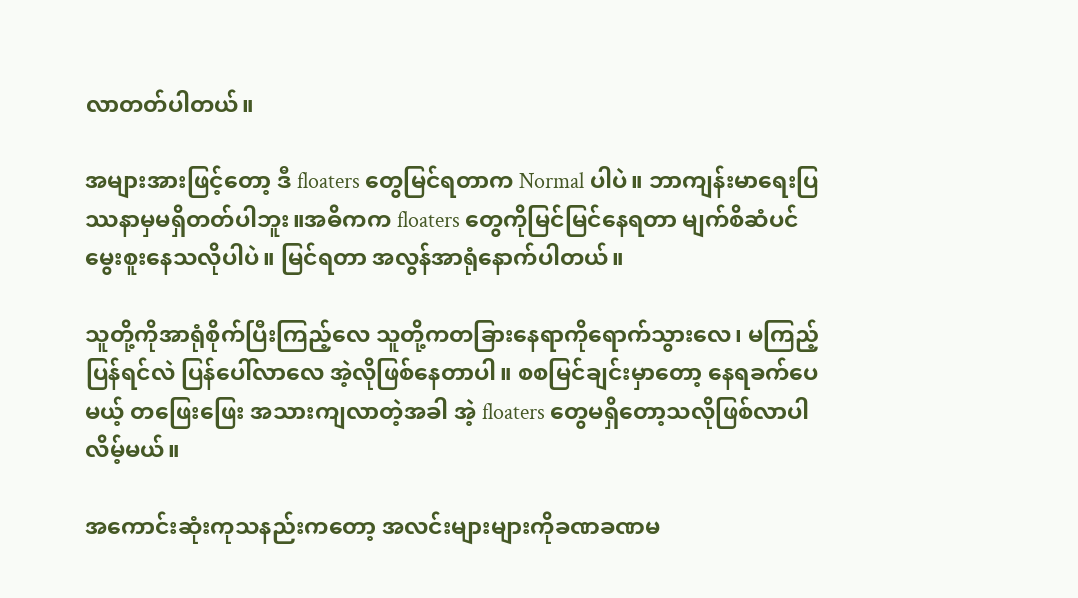လာတတ်ပါတယ်။

အများအားဖြင့်တော့ ဒီ floaters တွေမြင်ရတာက Normal ပါပဲ။ ဘာကျန်းမာရေးပြဿနာမှမရှိတတ်ပါဘူး။အဓိကက floaters တွေကိုမြင်မြင်နေရတာ မျက်စိဆံပင်မွေးစူးနေသလိုပါပဲ။ မြင်ရတာ အလွန်အာရုံနောက်ပါတယ်။

သူတို့ကိုအာရုံစိုက်ပြီးကြည့်လေ သူတို့ကတခြားနေရာကိုရောက်သွားလေ၊ မကြည့်ပြန်ရင်လဲ ပြန်ပေါ်လာလေ အဲ့လိုဖြစ်နေတာပါ။ စစမြင်ချင်းမှာတော့ နေရခက်ပေမယ့် တဖြေးဖြေး အသားကျလာတဲ့အခါ အဲ့ floaters တွေမရှိတော့သလိုဖြစ်လာပါလိမ့်မယ်။

အကောင်းဆုံးကုသနည်းကတော့ အလင်းများများကိုခဏခဏမ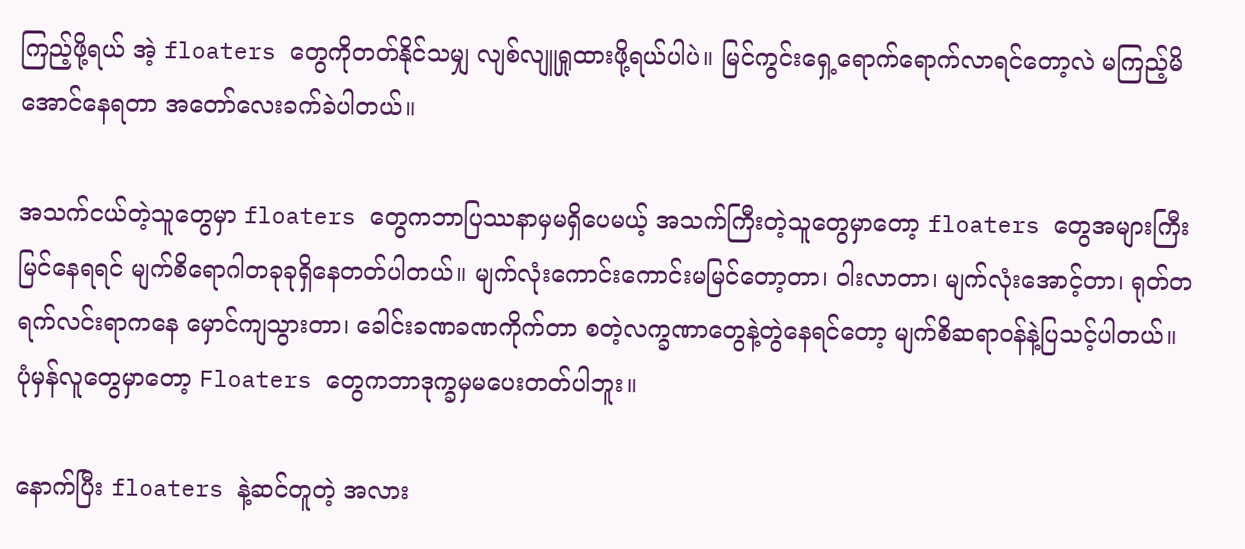ကြည့်ဖို့ရယ် အဲ့ floaters တွေကိုတတ်နိုင်သမျှ လျစ်လျူရှုထားဖို့ရယ်ပါပဲ။ မြင်ကွင်းရှေ့ရောက်ရောက်လာရင်တော့လဲ မကြည့်မိအောင်နေရတာ အတော်လေးခက်ခဲပါတယ်။

အသက်ငယ်တဲ့သူတွေမှာ floaters တွေကဘာပြဿနာမှမရှိပေမယ့် အသက်ကြီးတဲ့သူတွေမှာတော့ floaters တွေအများကြီးမြင်နေရရင် မျက်စိရောဂါတခုခုရှိနေတတ်ပါတယ်။ မျက်လုံးကောင်းကောင်းမမြင်တော့တာ၊ ဝါးလာတာ၊ မျက်လုံးအောင့်တာ၊ ရုတ်တရက်လင်းရာကနေ မှောင်ကျသွားတာ၊ ခေါင်းခဏခဏကိုက်တာ စတဲ့လက္ခဏာတွေနဲ့တွဲနေရင်တော့ မျက်စိဆရာဝန်နဲ့ပြသင့်ပါတယ်။ ပုံမှန်လူတွေမှာတော့ Floaters တွေကဘာဒုက္ခမှမပေးတတ်ပါဘူး။

နောက်ပြီး floaters နဲ့ဆင်တူတဲ့ အလား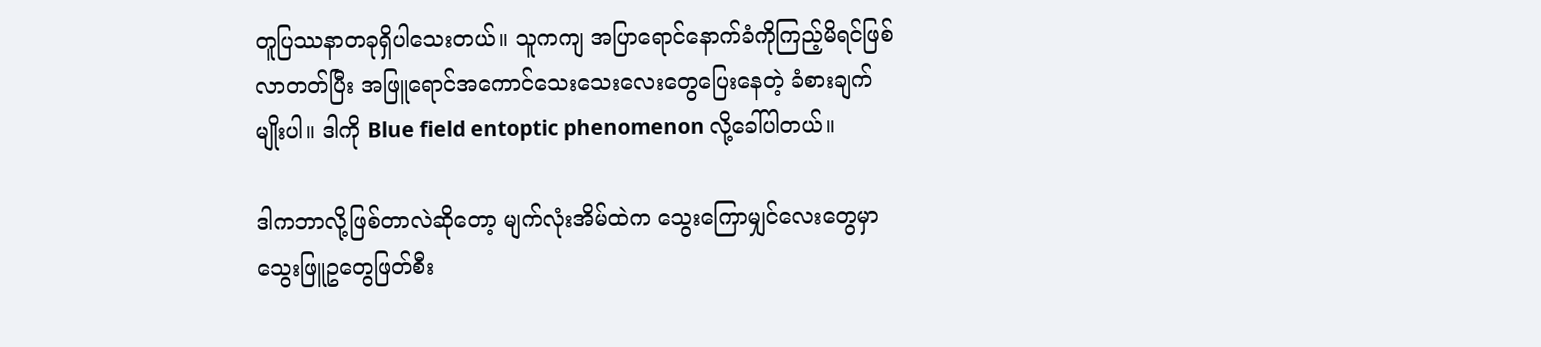တူပြဿနာတခုရှိပါသေးတယ်။ သူကကျ အပြာရောင်နောက်ခံကိုကြည့်မိရင်ဖြစ်လာတတ်ပြီး အဖြူရောင်အကောင်သေးသေးလေးတွေပြေးနေတဲ့ ခံစားချက်မျိုးပါ။ ဒါကို Blue field entoptic phenomenon လို့ခေါ်ပါတယ်။

ဒါကဘာလို့ဖြစ်တာလဲဆိုတော့ မျက်လုံးအိမ်ထဲက သွေးကြောမျှင်လေးတွေမှာ သွေးဖြူဥတွေဖြတ်စီး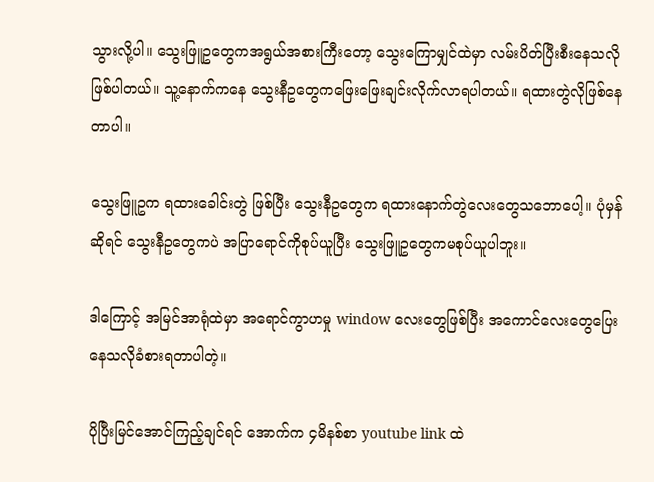သွားလို့ပါ။ သွေးဖြူဥတွေကအရွယ်အစားကြီးတော့ သွေးကြောမျှင်ထဲမှာ လမ်းပိတ်ပြီးစီးနေသလိုဖြစ်ပါတယ်။ သူ့နောက်ကနေ သွေးနီဥတွေကဖြေးဖြေးချင်းလိုက်လာရပါတယ်။ ရထားတွဲလိုဖြစ်နေတာပါ။

သွေးဖြူဥက ရထားခေါင်းတွဲ ဖြစ်ပြီး သွေးနီဥတွေက ရထားနောက်တွဲလေးတွေသဘောပေါ့။ ပုံမှန်ဆိုရင် သွေးနီဥတွေကပဲ အပြာရောင်ကိုစုပ်ယူပြီး သွေးဖြူဥတွေကမစုပ်ယူပါဘူး။

ဒါကြောင့် အမြင်အာရုံထဲမှာ အရောင်ကွာဟမှု window လေးတွေဖြစ်ပြီး အကောင်လေးတွေပြေးနေသလိုခံစားရတာပါတဲ့။

ပိုပြီးမြင်အောင်ကြည့်ချင်ရင် အောက်က ၄မိနစ်စာ youtube link ထဲ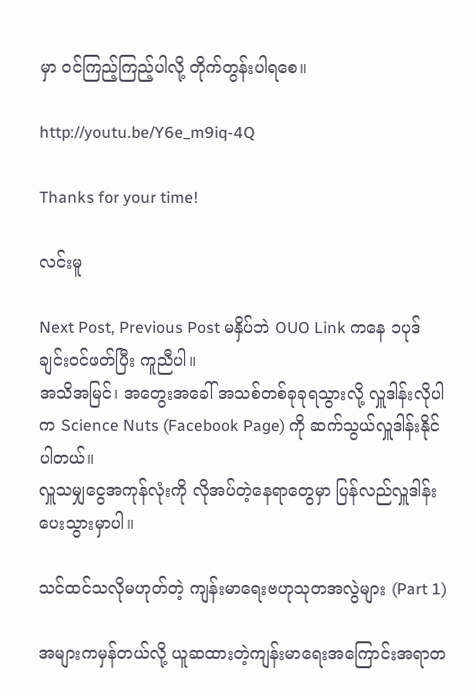မှာ ဝင်ကြည့်ကြည့်ပါလို့ တိုက်တွန်းပါရစေ။

http://youtu.be/Y6e_m9iq-4Q

Thanks for your time!

လင်းမူ

Next Post, Previous Post မနှိပ်ဘဲ OUO Link ကနေ ၁ပုဒ်ချင်းဝင်ဖတ်ပြီး ကူညီပါ။
အသိအမြင်၊ အတွေးအခေါ် အသစ်တစ်ခုခုရသွားလို့ လှူဒါန်းလိုပါက Science Nuts (Facebook Page) ကို ဆက်သွယ်လှူဒါန်းနိုင်ပါတယ်။
လှူသမျှငွေအကုန်လုံးကို လိုအပ်တဲ့နေရာတွေမှာ ပြန်လည်လှူဒါန်းပေးသွားမှာပါ။

သင်ထင်သလိုမဟုတ်တဲ့ ကျန်းမာရေးဗဟုသုတအလွဲများ (Part 1)

အများကမှန်တယ်လို့ ယူဆထားတဲ့ကျန်းမာရေးအကြောင်းအရာတ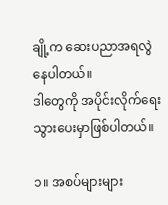ချို့က ဆေးပညာအရလွဲနေပါတယ်။
ဒါတွေကို အပိုင်းလိုက်ရေးသွားပေးမှာဖြစ်ပါတယ်။

၁။ အစပ်များများ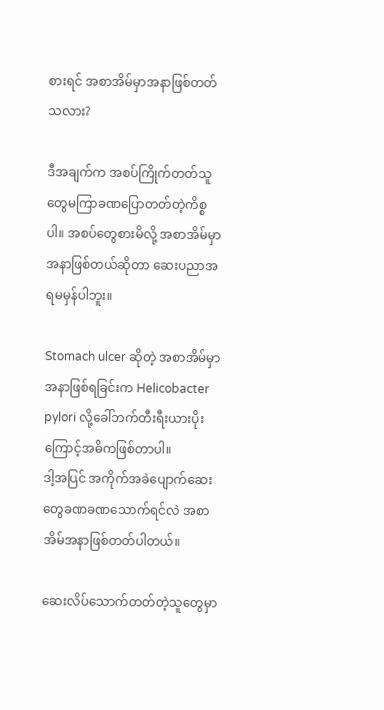စားရင် အစာအိမ်မှာအနာဖြစ်တတ်သလား?

ဒီအချက်က အစပ်ကြိုက်တတ်သူတွေမကြာခဏပြောတတ်တဲ့ကိစ္စပါ။ အစပ်တွေစားမိလို့ အစာအိမ်မှာအနာဖြစ်တယ်ဆိုတာ ဆေးပညာအရမမှန်ပါဘူး။

Stomach ulcer ဆိုတဲ့ အစာအိမ်မှာအနာဖြစ်ရခြင်းက Helicobacter pylori လို့ခေါ်ဘက်တီးရီးယားပိုးကြောင့်အဓိကဖြစ်တာပါ။
ဒါ့အပြင် အကိုက်အခဲပျောက်ဆေးတွေခဏခဏသောက်ရင်လဲ အစာအိမ်အနာဖြစ်တတ်ပါတယ်။

ဆေးလိပ်သောက်တတ်တဲ့သူတွေမှာ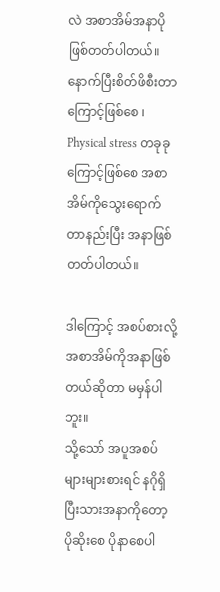လဲ အစာအိမ်အနာပိုဖြစ်တတ်ပါတယ်။
နောက်ပြီးစိတ်ဖိစီးတာကြောင့်ဖြစ်စေ ၊ Physical stress တခုခုကြောင့်ဖြစ်စေ အစာအိမ်ကိုသွေးရောက်တာနည်းပြီး အနာဖြစ်တတ်ပါတယ်။

ဒါကြောင့် အစပ်စားလို့ အစာအိမ်ကိုအနာဖြစ်တယ်ဆိုတာ မမှန်ပါဘူး။
သို့သော် အပူအစပ်များများစားရင် နဂိုရှိပြီးသားအနာကိုတော့ ပိုဆိုးစေ ပိုနာစေပါ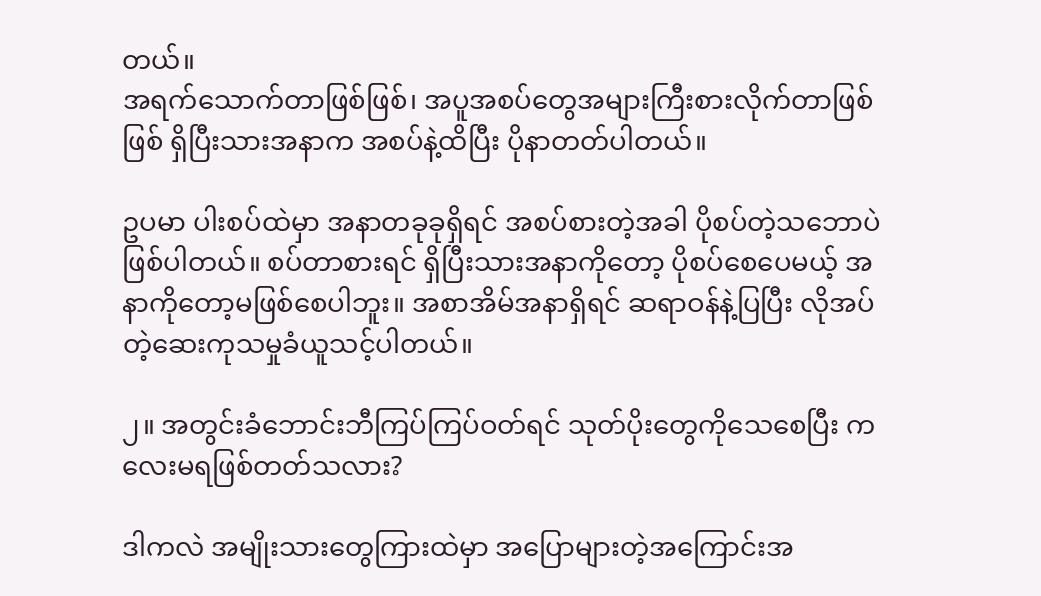တယ်။
အရက်သောက်တာဖြစ်ဖြစ်၊ အပူအစပ်တွေအများကြီးစားလိုက်တာဖြစ်ဖြစ် ရှိပြီးသားအနာက အစပ်နဲ့ထိပြီး ပိုနာတတ်ပါတယ်။

ဥပမာ ပါးစပ်ထဲမှာ အနာတခုခုရှိရင် အစပ်စားတဲ့အခါ ပိုစပ်တဲ့သဘောပဲဖြစ်ပါတယ်။ စပ်တာစားရင် ရှိပြီးသားအနာကိုတော့ ပိုစပ်စေပေမယ့် အနာကိုတော့မဖြစ်စေပါဘူး။ အစာအိမ်အနာရှိရင် ဆရာဝန်နဲ့ပြပြီး လိုအပ်တဲ့ဆေးကုသမှုခံယူသင့်ပါတယ်။

၂။ အတွင်းခံဘောင်းဘီကြပ်ကြပ်ဝတ်ရင် သုတ်ပိုးတွေကိုသေစေပြီး ကလေးမရဖြစ်တတ်သလား?

ဒါကလဲ အမျိုးသားတွေကြားထဲမှာ အပြောများတဲ့အကြောင်းအ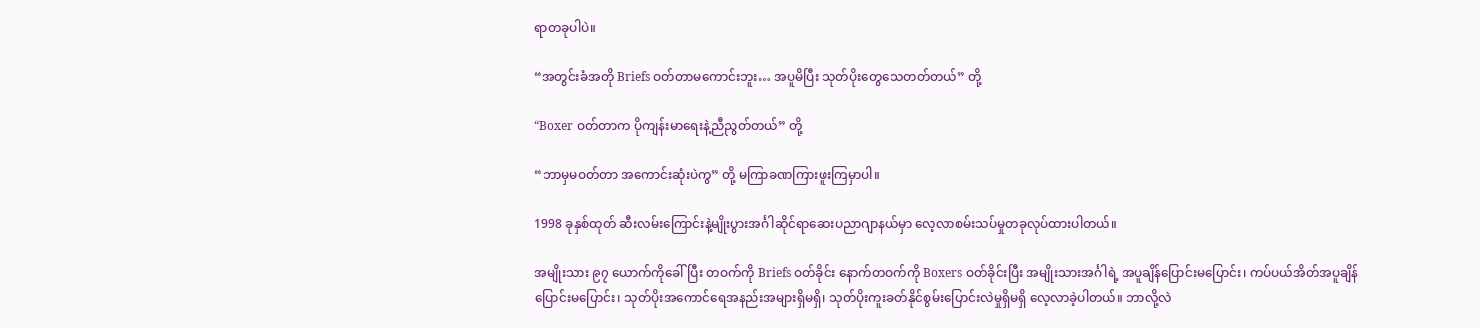ရာတခုပါပဲ။

“အတွင်းခံအတို Briefs ဝတ်တာမကောင်းဘူး… အပူမိပြီး သုတ်ပိုးတွေသေတတ်တယ်” တို့

“Boxer ဝတ်တာက ပိုကျန်းမာရေးနဲ့ညီညွတ်တယ်” တို့

“ဘာမှမဝတ်တာ အကောင်းဆုံးပဲကွ” တို့ မကြာခဏကြားဖူးကြမှာပါ။

1998 ခုနှစ်ထုတ် ဆီးလမ်းကြောင်းနဲ့မျိုးပွားအင်္ဂါဆိုင်ရာဆေးပညာဂျာနယ်မှာ လေ့လာစမ်းသပ်မှုတခုလုပ်ထားပါတယ်။

အမျိုးသား ၉၇ ယောက်ကိုခေါ်ပြီး တဝက်ကို Briefs ဝတ်ခိုင်း နောက်တဝက်ကို Boxers ဝတ်ခိုင်းပြီး အမျိုးသားအင်္ဂါရဲ့ အပူချိန်ပြောင်းမပြောင်း၊ ကပ်ပယ်အိတ်အပူချိန်ပြောင်းမပြောင်း၊ သုတ်ပိုးအကောင်ရေအနည်းအများရှိမရှိ၊ သုတ်ပိုးကူးခတ်နိုင်စွမ်းပြောင်းလဲမှုရှိမရှိ လေ့လာခဲ့ပါတယ်။ ဘာလို့လဲ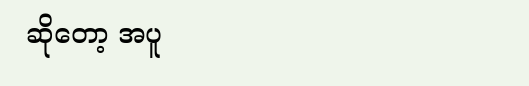ဆိုတော့ အပူ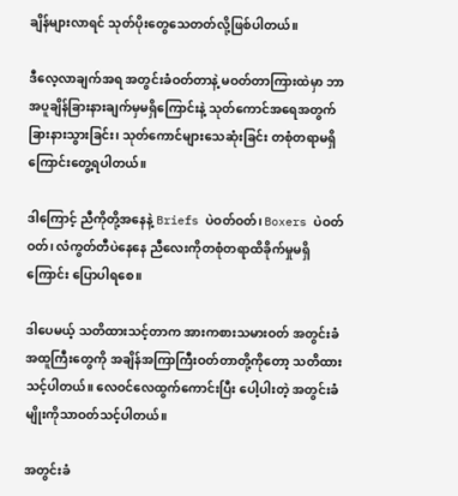ချိန်များလာရင် သုတ်ပိုးတွေသေတတ်လို့ဖြစ်ပါတယ်။

ဒီလေ့လာချက်အရ အတွင်းခံဝတ်တာနဲ့ မဝတ်တာကြားထဲမှာ ဘာအပူချိန်ခြားနားချက်မှမရှိကြောင်းနဲ့ သုတ်ကောင်အရေအတွက်ခြားနားသွားခြင်း၊ သုတ်ကောင်များသေဆုံးခြင်း တစုံတရာမရှိကြောင်းတွေ့ရပါတယ်။

ဒါကြောင့် ညီကိုတို့အနေနဲ့ Briefs ပဲဝတ်ဝတ်၊ Boxers ပဲဝတ်ဝတ်၊ လံကွတ်တီပဲနေနေ ညီလေးကိုတစုံတရာထိခိုက်မှုမရှိကြောင်း ပြောပါရစေ။

ဒါပေမယ့် သတိထားသင့်တာက အားကစားသမားဝတ် အတွင်းခံအထူကြီးတွေကို အချိန်အကြာကြီးဝတ်တာတို့ကိုတော့ သတိထားသင့်ပါတယ်။ လေဝင်လေထွက်ကောင်းပြီး ပေါ့ပါးတဲ့ အတွင်းခံမျိုးကိုသာဝတ်သင့်ပါတယ်။

အတွင်းခံ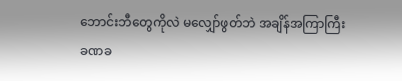ဘောင်းဘီတွေကိုလဲ မလျှော်ဖွတ်ဘဲ အချိန်အကြာကြီး ခဏခ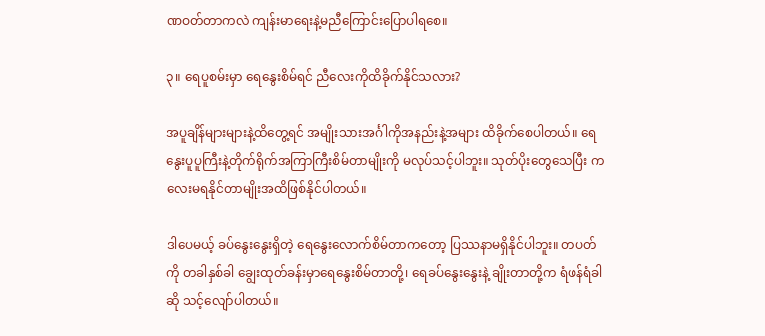ဏဝတ်တာကလဲ ကျန်းမာရေးနဲ့မညီကြောင်းပြောပါရစေ။

၃။ ရေပူစမ်းမှာ ရေနွေးစိမ်ရင် ညီလေးကိုထိခိုက်နိုင်သလား?

အပူချိန်များများနဲ့ထိတွေ့ရင် အမျိုးသားအင်္ဂါကိုအနည်းနဲ့အများ ထိခိုက်စေပါတယ်။ ရေနွေးပူပူကြီးနဲ့တိုက်ရိုက်အကြာကြီးစိမ်တာမျိုးကို မလုပ်သင့်ပါဘူး။ သုတ်ပိုးတွေသေပြီး ကလေးမရနိုင်တာမျိုးအထိဖြစ်နိုင်ပါတယ်။

ဒါပေမယ့် ခပ်နွေးနွေးရှိတဲ့ ရေနွေးလောက်စိမ်တာကတော့ ပြဿနာမရှိနိုင်ပါဘူး။ တပတ်ကို တခါနှစ်ခါ ချွေးထုတ်ခန်းမှာရေနွေးစိမ်တာတို့၊ ရေခပ်နွေးနွေးနဲ့ ချိုးတာတို့က ရံဖန်ရံခါဆို သင့်လျော်ပါတယ်။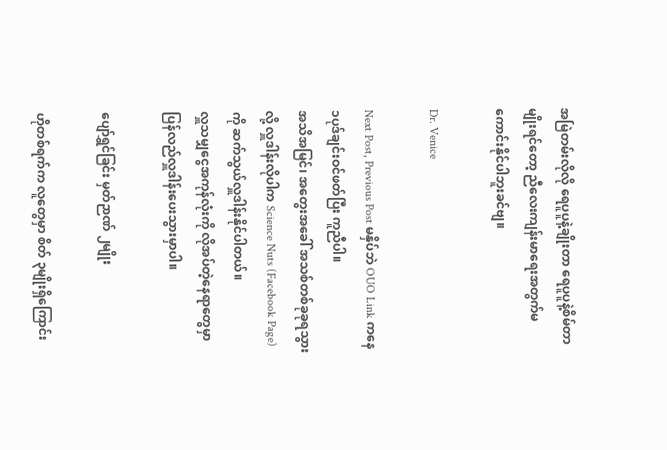အမြဲတမ်းလိုလို ရေပူပူနဲ့ချိုးတာ ရေပူပူနဲ့စိမ်တာမျိုးရင်တော့ ညီလေးကျန်းမာရေးအတွက်မကောင်းနိုင်ပါဘူးခင်ဗျ။

Dr. Venice

Next Post, Previous Post မနှိပ်ဘဲ OUO Link ကနေ ၁ပုဒ်ချင်းဝင်ဖတ်ပြီး ကူညီပါ။
အသိအမြင်၊ အတွေးအခေါ် အသစ်တစ်ခုခုရသွားလို့ လှူဒါန်းလိုပါက Science Nuts (Facebook Page) ကို ဆက်သွယ်လှူဒါန်းနိုင်ပါတယ်။
လှူသမျှငွေအကုန်လုံးကို လိုအပ်တဲ့နေရာတွေမှာ ပြန်လည်လှူဒါန်းပေးသွားမှာပါ။

ပျော်ရွှင်ခြင်း မှတ်ဉာဏ် ၂မျိုး

ဟိုတစ်ရက်က လူတွေမှာ စိတ် ၃မျိုးရှိကြောင်း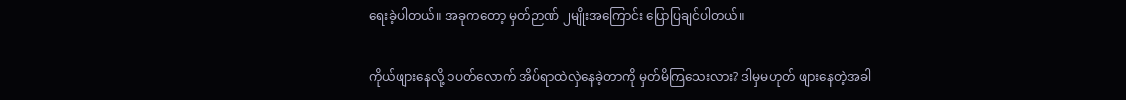ရေးခဲ့ပါတယ်။ အခုကတော့ မှတ်ဉာဏ် ၂မျိုးအကြောင်း ပြောပြချင်ပါတယ်။

ကိုယ်ဖျားနေလို့ ၁ပတ်လောက် အိပ်ရာထဲလှဲနေခဲ့တာကို မှတ်မိကြသေးလား? ဒါမှမဟုတ် ဖျားနေတဲ့အခါ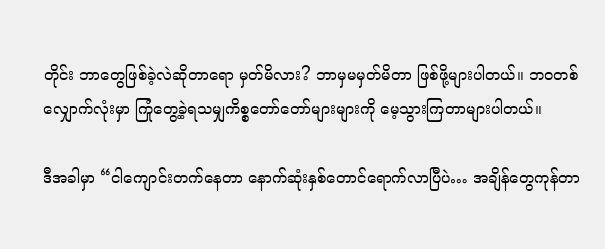တိုင်း ဘာတွေဖြစ်ခဲ့လဲဆိုတာရော မှတ်မိလား? ဘာမှမမှတ်မိတာ ဖြစ်ဖို့များပါတယ်။ ဘဝတစ်လျှောက်လုံးမှာ ကြုံတွေ့ခဲ့ရသမျှကိစ္စတော်တော်များများကို မေ့သွားကြတာများပါတယ်။

ဒီအခါမှာ “ငါကျောင်းတက်နေတာ နောက်ဆုံးနှစ်တောင်ရောက်လာပြီပဲ… အချိန်တွေကုန်တာ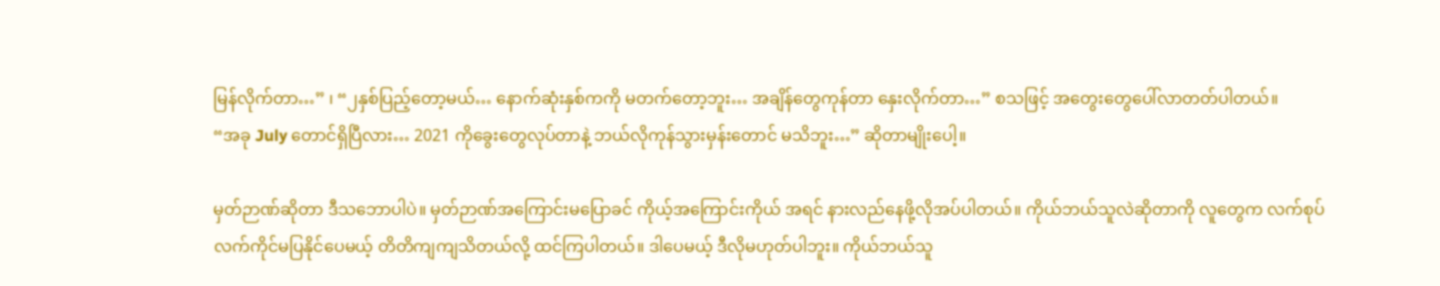မြန်လိုက်တာ…” ၊ “၂နှစ်ပြည့်တော့မယ်… နောက်ဆုံးနှစ်ကကို မတက်တော့ဘူး… အချိန်တွေကုန်တာ နှေးလိုက်တာ…” စသဖြင့် အတွေးတွေပေါ်လာတတ်ပါတယ်။
“အခု July တောင်ရှိပြီလား… 2021 ကိုခွေးတွေလုပ်တာနဲ့ ဘယ်လိုကုန်သွားမှန်းတောင် မသိဘူး…” ဆိုတာမျိုးပေါ့။

မှတ်ဉာဏ်ဆိုတာ ဒီသဘောပါပဲ။ မှတ်ဉာဏ်အကြောင်းမပြောခင် ကိုယ့်အကြောင်းကိုယ် အရင် နားလည်နေဖို့လိုအပ်ပါတယ်။ ကိုယ်ဘယ်သူလဲဆိုတာကို လူတွေက လက်စုပ်လက်ကိုင်မပြနိုင်ပေမယ့် တိတိကျကျသိတယ်လို့ ထင်ကြပါတယ်။ ဒါပေမယ့် ဒီလိုမဟုတ်ပါဘူး။ ကိုယ်ဘယ်သူ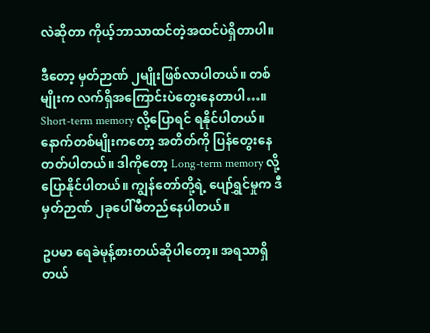လဲဆိုတာ ကိုယ့်ဘာသာထင်တဲ့အထင်ပဲရှိတာပါ။

ဒီတော့ မှတ်ဉာဏ် ၂မျိုးဖြစ်လာပါတယ်။ တစ်မျိုးက လက်ရှိအကြောင်းပဲတွေးနေတာပါ…။ Short-term memory လို့ပြောရင် ရနိုင်ပါတယ်။ နောက်တစ်မျိုးကတော့ အတိတ်ကို ပြန်တွေးနေတတ်ပါတယ်။ ဒါကိုတော့ Long-term memory လို့ပြောနိုင်ပါတယ်။ ကျွန်တော်တို့ရဲ့ ပျော်ရွှင်မှုက ဒီမှတ်ဉာဏ် ၂ခုပေါ်မီတည်နေပါတယ်။

ဥပမာ ရေခဲမုန့်စားတယ်ဆိုပါတော့။ အရသာရှိတယ်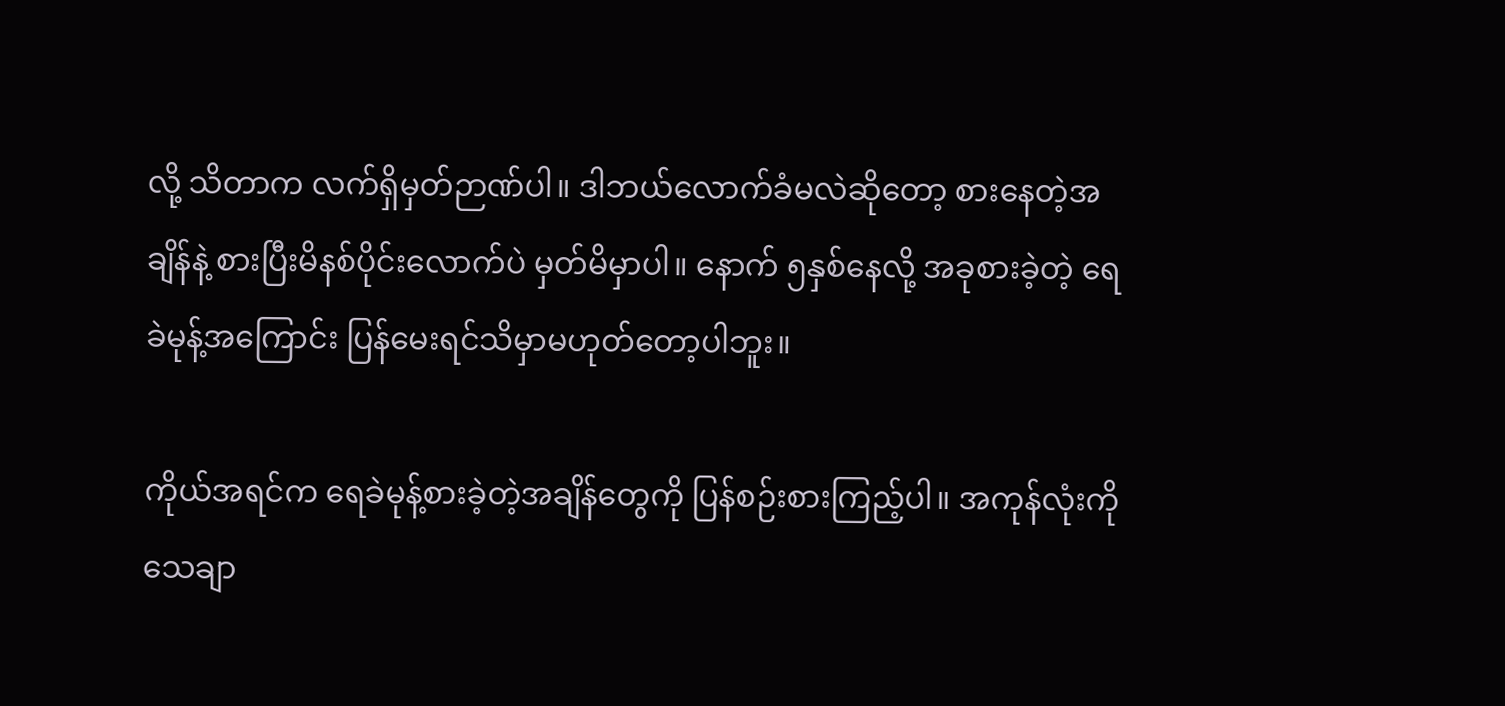လို့ သိတာက လက်ရှိမှတ်ဉာဏ်ပါ။ ဒါဘယ်လောက်ခံမလဲဆိုတော့ စားနေတဲ့အချိန်နဲ့ စားပြီးမိနစ်ပိုင်းလောက်ပဲ မှတ်မိမှာပါ။ နောက် ၅နှစ်နေလို့ အခုစားခဲ့တဲ့ ရေခဲမုန့်အကြောင်း ပြန်မေးရင်သိမှာမဟုတ်တော့ပါဘူး။

ကိုယ်အရင်က ရေခဲမုန့်စားခဲ့တဲ့အချိန်တွေကို ပြန်စဉ်းစားကြည့်ပါ။ အကုန်လုံးကို သေချာ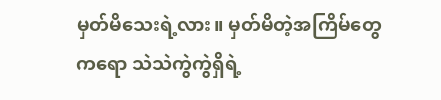မှတ်မိသေးရဲ့လား။ မှတ်မိတဲ့အကြိမ်တွေကရော သဲသဲကွဲကွဲရှိရဲ့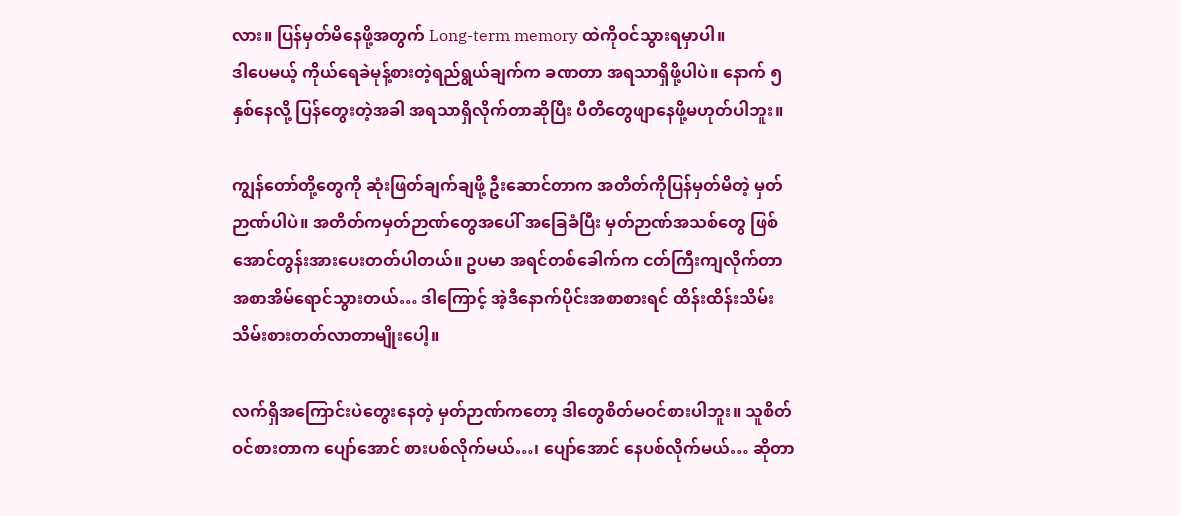လား။ ပြန်မှတ်မိနေဖို့အတွက် Long-term memory ထဲကိုဝင်သွားရမှာပါ။
ဒါပေမယ့် ကိုယ်ရေခဲမုန့်စားတဲ့ရည်ရွယ်ချက်က ခဏတာ အရသာရှိဖို့ပါပဲ။ နောက် ၅နှစ်နေလို့ ပြန်တွေးတဲ့အခါ အရသာရှိလိုက်တာဆိုပြီး ပီတိတွေဖျာနေဖို့မဟုတ်ပါဘူး။

ကျွန်တော်တို့တွေကို ဆုံးဖြတ်ချက်ချဖို့ ဦးဆောင်တာက အတိတ်ကိုပြန်မှတ်မိတဲ့ မှတ်ဉာဏ်ပါပဲ။ အတိတ်ကမှတ်ဉာဏ်တွေအပေါ် အခြေခံပြီး မှတ်ဉာဏ်အသစ်တွေ ဖြစ်အောင်တွန်းအားပေးတတ်ပါတယ်။ ဥပမာ အရင်တစ်ခေါက်က ငတ်ကြီးကျလိုက်တာ အစာအိမ်ရောင်သွားတယ်… ဒါကြောင့် အဲ့ဒီနောက်ပိုင်းအစာစားရင် ထိန်းထိန်းသိမ်းသိမ်းစားတတ်လာတာမျိုးပေါ့။

လက်ရှိအကြောင်းပဲတွေးနေတဲ့ မှတ်ဉာဏ်ကတော့ ဒါတွေစိတ်မဝင်စားပါဘူး။ သူစိတ်ဝင်စားတာက ပျော်အောင် စားပစ်လိုက်မယ်…၊ ပျော်အောင် နေပစ်လိုက်မယ်… ဆိုတာ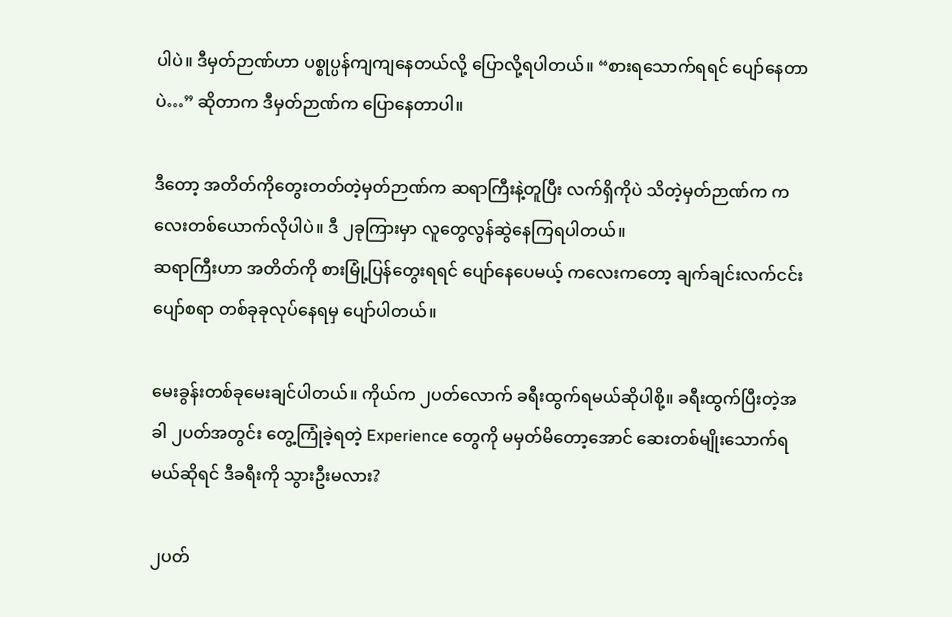ပါပဲ။ ဒီမှတ်ဉာဏ်ဟာ ပစ္စုပ္ပန်ကျကျနေတယ်လို့ ပြောလို့ရပါတယ်။ “စားရသောက်ရရင် ပျော်နေတာပဲ…” ဆိုတာက ဒီမှတ်ဉာဏ်က ပြောနေတာပါ။

ဒီတော့ အတိတ်ကိုတွေးတတ်တဲ့မှတ်ဉာဏ်က ဆရာကြီးနဲ့တူပြီး လက်ရှိကိုပဲ သိတဲ့မှတ်ဉာဏ်က ကလေးတစ်ယောက်လိုပါပဲ။ ဒီ ၂ခုကြားမှာ လူတွေလွန်ဆွဲနေကြရပါတယ်။
ဆရာကြီးဟာ အတိတ်ကို စားမြုံ့ပြန်တွေးရရင် ပျော်နေပေမယ့် ကလေးကတော့ ချက်ချင်းလက်ငင်း ပျော်စရာ တစ်ခုခုလုပ်နေရမှ ပျော်ပါတယ်။

မေးခွန်းတစ်ခုမေးချင်ပါတယ်။ ကိုယ်က ၂ပတ်လောက် ခရီးထွက်ရမယ်ဆိုပါစို့။ ခရီးထွက်ပြီးတဲ့အခါ ၂ပတ်အတွင်း တွေ့ကြုံခဲ့ရတဲ့ Experience တွေကို မမှတ်မိတော့အောင် ဆေးတစ်မျိုးသောက်ရမယ်ဆိုရင် ဒီခရီးကို သွားဦးမလား?

၂ပတ်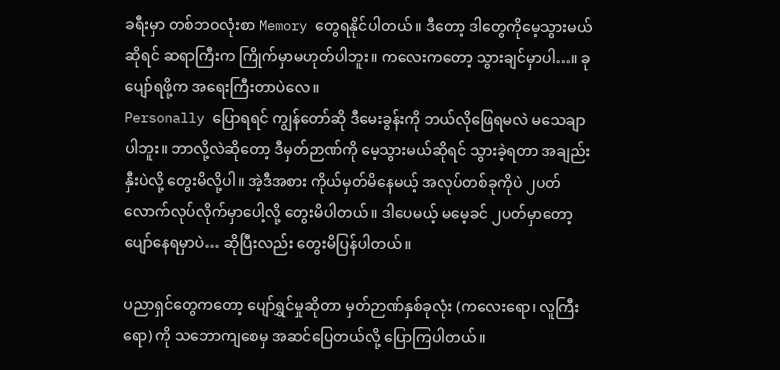ခရီးမှာ တစ်ဘဝလုံးစာ Memory တွေရနိုင်ပါတယ်။ ဒီတော့ ဒါတွေကိုမေ့သွားမယ်ဆိုရင် ဆရာကြီးက ကြိုက်မှာမဟုတ်ပါဘူး။ ကလေးကတော့ သွားချင်မှာပါ…။ ခုပျော်ရဖို့က အရေးကြီးတာပဲလေ။
Personally ပြောရရင် ကျွန်တော်ဆို ဒီမေးခွန်းကို ဘယ်လိုဖြေရမလဲ မသေချာပါဘူး။ ဘာလို့လဲဆိုတော့ ဒီမှတ်ဉာဏ်ကို မေ့သွားမယ်ဆိုရင် သွားခဲ့ရတာ အချည်းနှီးပဲလို့ တွေးမိလို့ပါ။ အဲ့ဒီအစား ကိုယ်မှတ်မိနေမယ့် အလုပ်တစ်ခုကိုပဲ ၂ပတ်လောက်လုပ်လိုက်မှာပေါ့လို့ တွေးမိပါတယ်။ ဒါပေမယ့် မမေ့ခင် ၂ပတ်မှာတော့ ပျော်နေရမှာပဲ… ဆိုပြီးလည်း တွေးမိပြန်ပါတယ်။

ပညာရှင်တွေကတော့ ပျော်ရွှင်မှုဆိုတာ မှတ်ဉာဏ်နှစ်ခုလုံး (ကလေးရော၊ လူကြီးရော) ကို သဘောကျစေမှ အဆင်ပြေတယ်လို့ ပြောကြပါတယ်။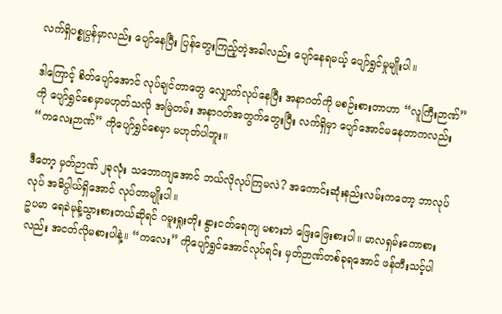လက်ရှိပစ္စုပ္ပန်မှာလည်း ပျော်နေပြီး ပြန်တွေးကြည့်တဲ့အခါလည်း ပျော်နေရမယ့် ပျော်ရွှင်မှုမျိုးပါ။

ဒါကြောင့် စိတ်ပျော်အောင် လုပ်ချင်တာတွေ လျှောက်လုပ်နေပြီး အနာဂတ်ကို မစဉ်းစားတာဟာ “လူကြီးဉာဏ်” ကို ပျော်ရွှင်စေမှာမဟုတ်သလို အမြဲတမ်း အနာဂတ်အတွက်တွေးပြီး လက်ရှိမှာ ပျော်အောင်မနေတာကလည်း “ကလေးဉာဏ်” ကိုပျော်ရွှင်စေမှာ မဟုတ်ပါဘူး။

ဒီတော့ မှတ်ဉာဏ် ၂ခုလုံး သဘောကျအောင် ဘယ်လိုလုပ်ကြမလဲ? အကောင်းဆုံးနည်းလမ်းကတော့ ဘာလုပ်လုပ် အဓိပ္ပါယ်ရှိအောင် လုပ်တာမျိုးပါ။
ဥပမာ ရေခဲမုန့်သွားစားတယ်ဆိုရင် ဂမူးရှုးတိုး နွားငတ်ရေကျ မစားဘဲ ဖြေးဖြေးစားပါ။ မာလရှမ်းကောစားလည်း အငတ်လိုမစားပါနဲ့။ “ကလေး” ကိုပျော်ရွှင်အောင်လုပ်ရင်း မှတ်ဉာဏ်တစ်ခုရအောင် ဖန်တီးသင့်ပါ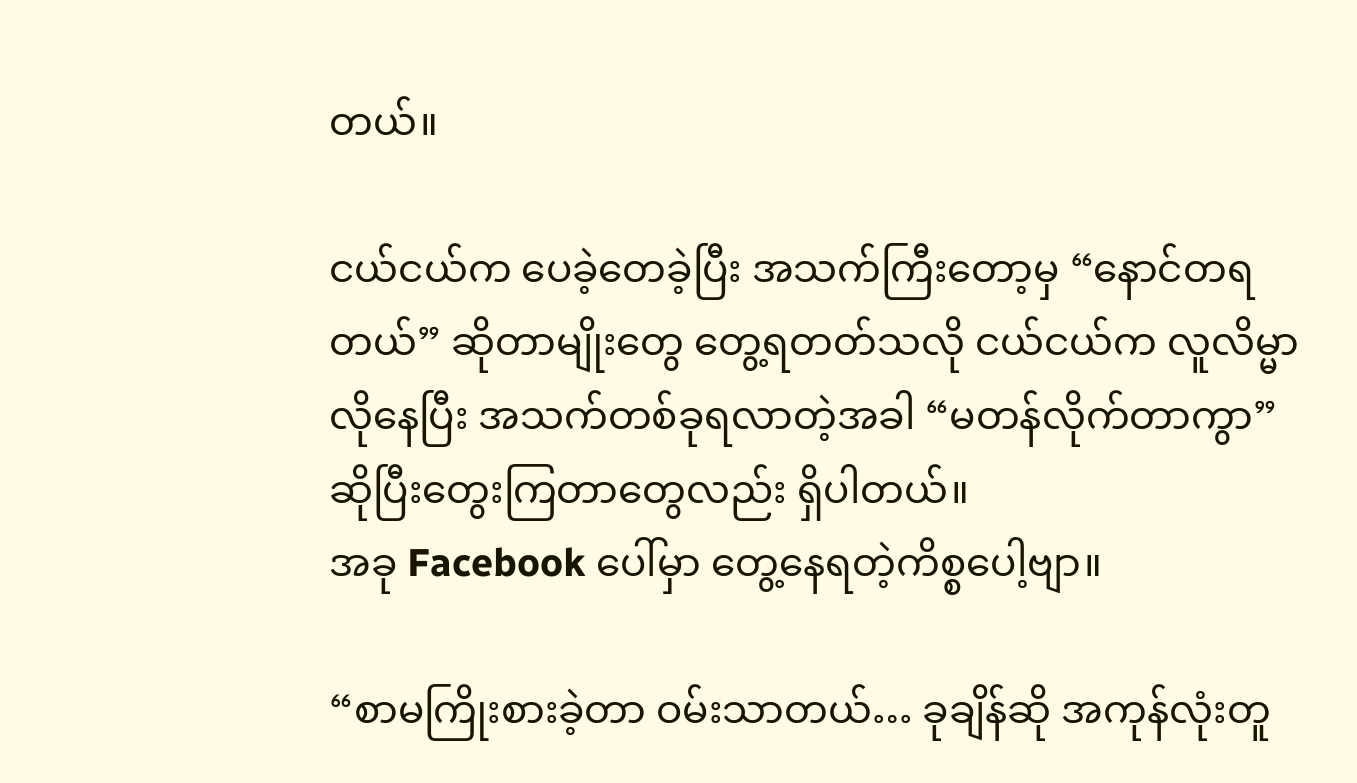တယ်။

ငယ်ငယ်က ပေခဲ့တေခဲ့ပြီး အသက်ကြီးတော့မှ “နောင်တရတယ်” ဆိုတာမျိုးတွေ တွေ့ရတတ်သလို ငယ်ငယ်က လူလိမ္မာလိုနေပြီး အသက်တစ်ခုရလာတဲ့အခါ “မတန်လိုက်တာကွာ” ဆိုပြီးတွေးကြတာတွေလည်း ရှိပါတယ်။
အခု Facebook ပေါ်မှာ တွေ့နေရတဲ့ကိစ္စပေါ့ဗျာ။

“စာမကြိုးစားခဲ့တာ ဝမ်းသာတယ်… ခုချိန်ဆို အကုန်လုံးတူ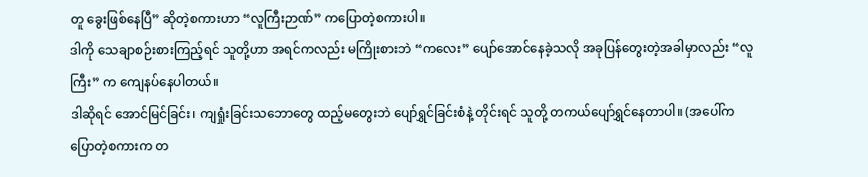တူ ခွေးဖြစ်နေပြီ” ဆိုတဲ့စကားဟာ “လူကြီးဉာဏ်” ကပြောတဲ့စကားပါ။
ဒါကို သေချာစဉ်းစားကြည့်ရင် သူတို့ဟာ အရင်ကလည်း မကြိုးစားဘဲ “ကလေး” ပျော်အောင်နေခဲ့သလို အခုပြန်တွေးတဲ့အခါမှာလည်း “လူကြီး” က ကျေနပ်နေပါတယ်။
ဒါဆိုရင် အောင်မြင်ခြင်း၊ ကျရှုံးခြင်းသဘောတွေ ထည့်မတွေးဘဲ ပျော်ရွှင်ခြင်းစံနဲ့ တိုင်းရင် သူတို့ တကယ်ပျော်ရွှင်နေတာပါ။ (အပေါ်ကပြောတဲ့စကားက တ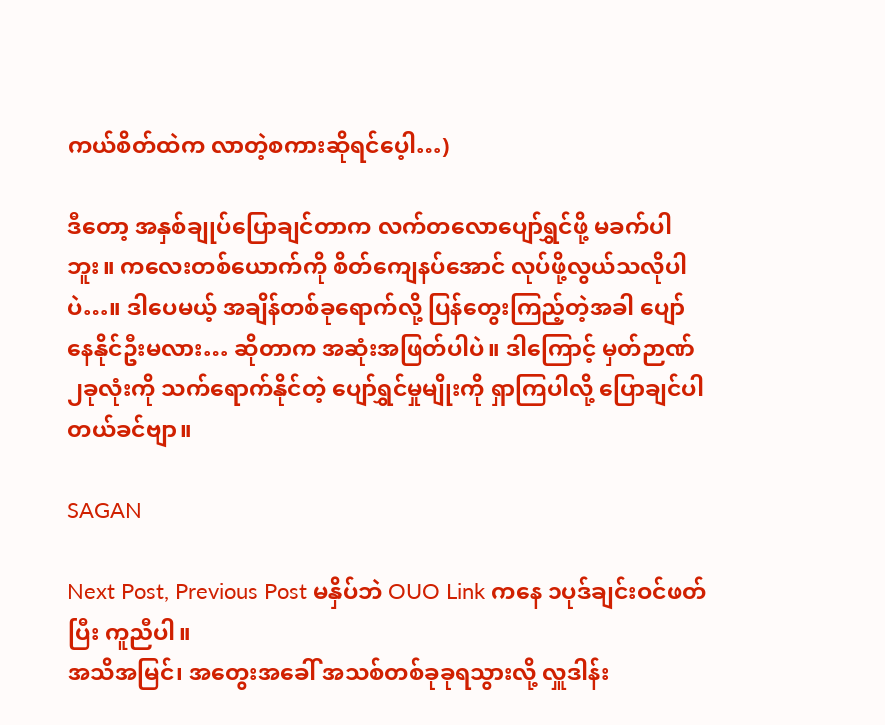ကယ်စိတ်ထဲက လာတဲ့စကားဆိုရင်ပေ့ါ…)

ဒီတော့ အနှစ်ချုပ်ပြောချင်တာက လက်တလောပျော်ရွှင်ဖို့ မခက်ပါဘူး။ ကလေးတစ်ယောက်ကို စိတ်ကျေနပ်အောင် လုပ်ဖို့လွယ်သလိုပါပဲ…။ ဒါပေမယ့် အချိန်တစ်ခုရောက်လို့ ပြန်တွေးကြည့်တဲ့အခါ ပျော်နေနိုင်ဦးမလား… ဆိုတာက အဆုံးအဖြတ်ပါပဲ။ ဒါကြောင့် မှတ်ဉာဏ် ၂ခုလုံးကို သက်ရောက်နိုင်တဲ့ ပျော်ရွှင်မှုမျိုးကို ရှာကြပါလို့ ပြောချင်ပါတယ်ခင်ဗျာ။

SAGAN

Next Post, Previous Post မနှိပ်ဘဲ OUO Link ကနေ ၁ပုဒ်ချင်းဝင်ဖတ်ပြီး ကူညီပါ။
အသိအမြင်၊ အတွေးအခေါ် အသစ်တစ်ခုခုရသွားလို့ လှူဒါန်း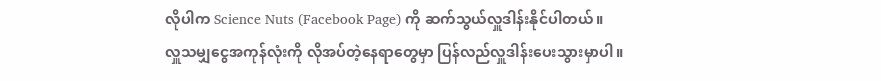လိုပါက Science Nuts (Facebook Page) ကို ဆက်သွယ်လှူဒါန်းနိုင်ပါတယ်။
လှူသမျှငွေအကုန်လုံးကို လိုအပ်တဲ့နေရာတွေမှာ ပြန်လည်လှူဒါန်းပေးသွားမှာပါ။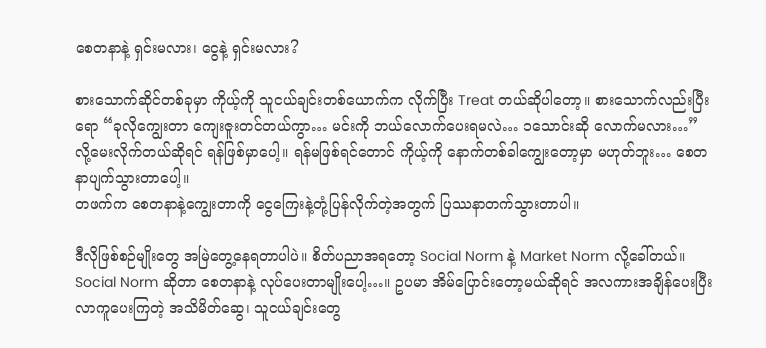စေတနာနဲ့ ရှင်းမလား၊ ငွေနဲ့ ရှင်းမလား?

စားသောက်ဆိုင်တစ်ခုမှာ ကိုယ့်ကို သူငယ်ချင်းတစ်ယောက်က လိုက်ပြီး Treat တယ်ဆိုပါတော့။ စားသောက်လည်းပြီးရော “ခုလိုကျွေးတာ ကျေးဇူးတင်တယ်ကွာ… မင်းကို ဘယ်လောက်ပေးရမလဲ… ၁သောင်းဆို လောက်မလား…” လို့မေးလိုက်တယ်ဆိုရင် ရန်ဖြစ်မှာပေါ့။ ရန်မဖြစ်ရင်တောင် ကိုယ့်ကို နောက်တစ်ခါကျွေးတော့မှာ မဟုတ်ဘူး… စေတနာပျက်သွားတာပေါ့။
တဖက်က စေတနာနဲ့ကျွေးတာကို ငွေကြေးနဲ့တုံ့ပြန်လိုက်တဲ့အတွက် ပြဿနာတက်သွားတာပါ။

ဒီလိုဖြစ်စဉ်မျိုးတွေ အမြဲတွေ့နေရတာပါပဲ။ စိတ်ပညာအရတော့ Social Norm နဲ့ Market Norm လို့ခေါ်တယ်။ Social Norm ဆိုတာ စေတနာနဲ့ လုပ်ပေးတာမျိုးပေါ့…။ ဥပမာ အိမ်ပြောင်းတော့မယ်ဆိုရင် အလကားအချိန်ပေးပြီး လာကူပေးကြတဲ့ အသိမိတ်ဆွေ၊ သူငယ်ချင်းတွေ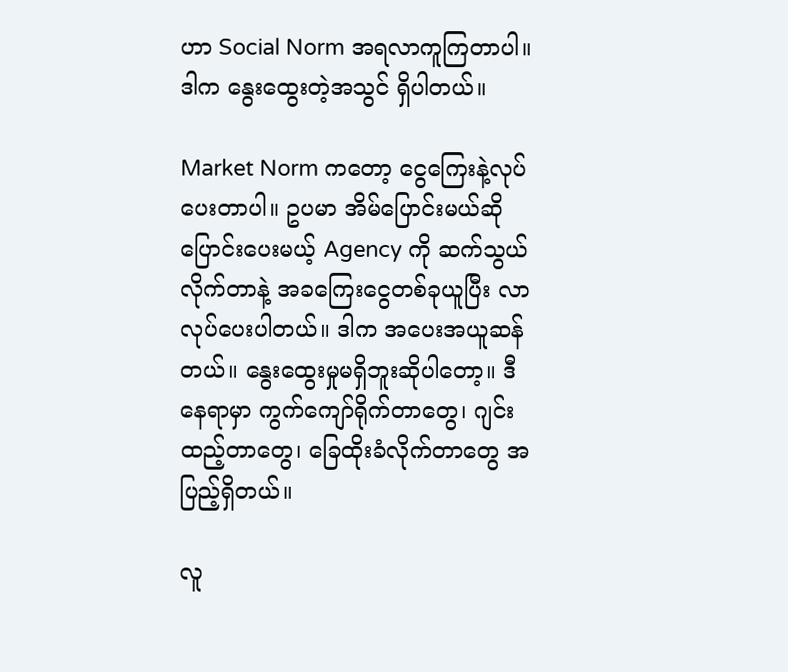ဟာ Social Norm အရလာကူကြတာပါ။ ဒါက နွေးထွေးတဲ့အသွင် ရှိပါတယ်။

Market Norm ကတော့ ငွေကြေးနဲ့လုပ်ပေးတာပါ။ ဥပမာ အိမ်ပြောင်းမယ်ဆို ပြောင်းပေးမယ့် Agency ကို ဆက်သွယ်လိုက်တာနဲ့ အခကြေးငွေတစ်ခုယူပြီး လာလုပ်ပေးပါတယ်။ ဒါက အပေးအယူဆန်တယ်။ နွေးထွေးမှုမရှိဘူးဆိုပါတော့။ ဒီနေရာမှာ ကွက်ကျော်ရိုက်တာတွေ၊ ဂျင်းထည့်တာတွေ၊ ခြေထိုးခံလိုက်တာတွေ အပြည့်ရှိတယ်။

လူ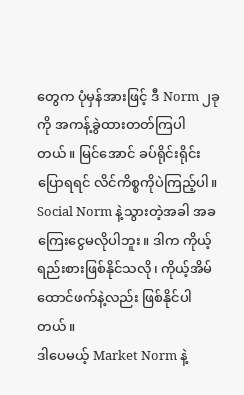တွေက ပုံမှန်အားဖြင့် ဒီ Norm ၂ခုကို အကန့်ခွဲထားတတ်ကြပါတယ်။ မြင်အောင် ခပ်ရိုင်းရိုင်းပြောရရင် လိင်ကိစ္စကိုပဲကြည့်ပါ။ Social Norm နဲ့သွားတဲ့အခါ အခကြေးငွေမလိုပါဘူး။ ဒါက ကိုယ့်ရည်းစားဖြစ်နိုင်သလို၊ ကိုယ့်အိမ်ထောင်ဖက်နဲ့လည်း ဖြစ်နိုင်ပါတယ်။
ဒါပေမယ့် Market Norm နဲ့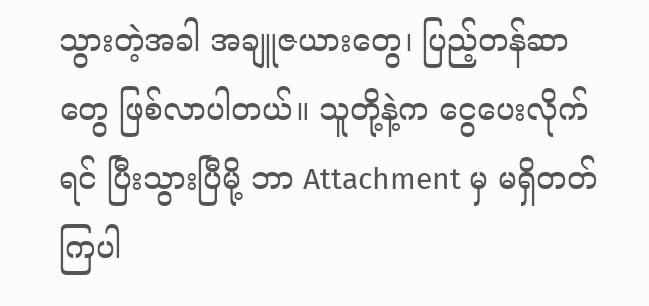သွားတဲ့အခါ အချူဇယားတွေ၊ ပြည့်တန်ဆာတွေ ဖြစ်လာပါတယ်။ သူတို့နဲ့က ငွေပေးလိုက်ရင် ပြီးသွားပြီမို့ ဘာ Attachment မှ မရှိတတ်ကြပါ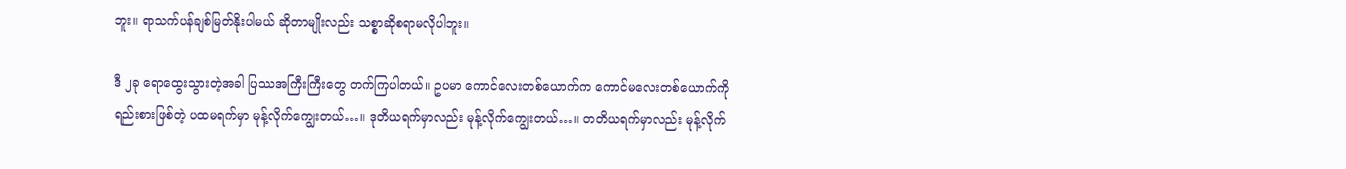ဘူး။ ရာသက်ပန်ချစ်မြတ်နိုးပါမယ် ဆိုတာမျိုးလည်း သစ္စာဆိုစရာမလိုပါဘူး။

ဒီ ၂ခု ရောထွေးသွားတဲ့အခါ ပြဿအကြီးကြီးတွေ တက်ကြပါတယ်။ ဥပမာ ကောင်လေးတစ်ယောက်က ကောင်မလေးတစ်ယောက်ကို ရည်းစားဖြစ်တဲ့ ပထမရက်မှာ မုန့်လိုက်ကျွေးတယ်…။ ဒုတိယရက်မှာလည်း မုန့်လိုက်ကျွေးတယ်…။ တတိယရက်မှာလည်း မုန့်လိုက်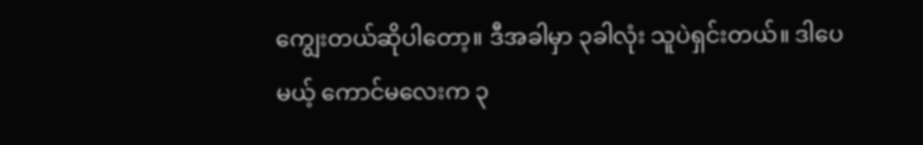ကျွေးတယ်ဆိုပါတော့။ ဒီအခါမှာ ၃ခါလုံး သူပဲရှင်းတယ်။ ဒါပေမယ့် ကောင်မလေးက ၃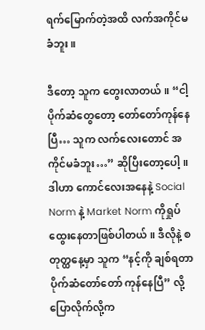ရက်မြောက်တဲ့အထိ လက်အကိုင်မခံဘူး။

ဒီတော့ သူက တွေးလာတယ်။ “ငါ့ပိုက်ဆံတွေတော့ တော်တော်ကုန်နေပြီ… သူက လက်လေးတောင် အကိုင်မခံဘူး…” ဆိုပြီးတော့ပေါ့။ ဒါဟာ ကောင်လေးအနေနဲ့ Social Norm နဲ့ Market Norm ကိုရှုပ်ထွေးနေတာဖြစ်ပါတယ်။ ဒီလိုနဲ့ စတုတ္ထနေ့မှာ သူက “နင့်ကို ချစ်ရတာ ပိုက်ဆံတော်တော် ကုန်နေပြီ” လို့ ပြောလိုက်လို့က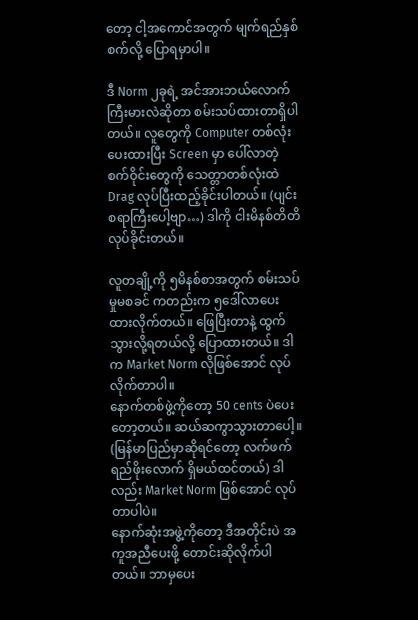တော့ ငါ့အကောင်အတွက် မျက်ရည်နှစ်စက်လို့ ပြောရမှာပါ။

ဒီ Norm ၂ခုရဲ့ အင်အားဘယ်လောက်ကြီးမားလဲဆိုတာ စမ်းသပ်ထားတာရှိပါတယ်။ လူတွေကို Computer တစ်လုံးပေးထားပြီး Screen မှာ ပေါ်လာတဲ့ စက်ဝိုင်းတွေကို သေတ္တာတစ်လုံးထဲ Drag လုပ်ပြီးထည့်ခိုင်းပါတယ်။ (ပျင်းစရာကြီးပေါ့ဗျာ…) ဒါကို ငါးမိနစ်တိတိလုပ်ခိုင်းတယ်။

လူတချို့ကို ၅မိနစ်စာအတွက် စမ်းသပ်မှုမစခင် ကတည်းက ၅ဒေါ်လာပေးထားလိုက်တယ်။ ဖြေပြီးတာနဲ့ ထွက်သွားလို့ရတယ်လို့ ပြောထားတယ်။ ဒါက Market Norm လိုဖြစ်အောင် လုပ်လိုက်တာပါ။
နောက်တစ်ဖွဲ့ကိုတော့ 50 cents ပဲပေးတော့တယ်။ ဆယ်ဆကွာသွားတာပေါ့။ (မြန်မာပြည်မှာဆိုရင်တော့ လက်ဖက်ရည်ဖိုးလောက် ရှိမယ်ထင်တယ်) ဒါလည်း Market Norm ဖြစ်အောင် လုပ်တာပါပဲ။
နောက်ဆုံးအဖွဲ့ကိုတော့ ဒီအတိုင်းပဲ အကူအညီပေးဖို့ တောင်းဆိုလိုက်ပါတယ်။ ဘာမှပေး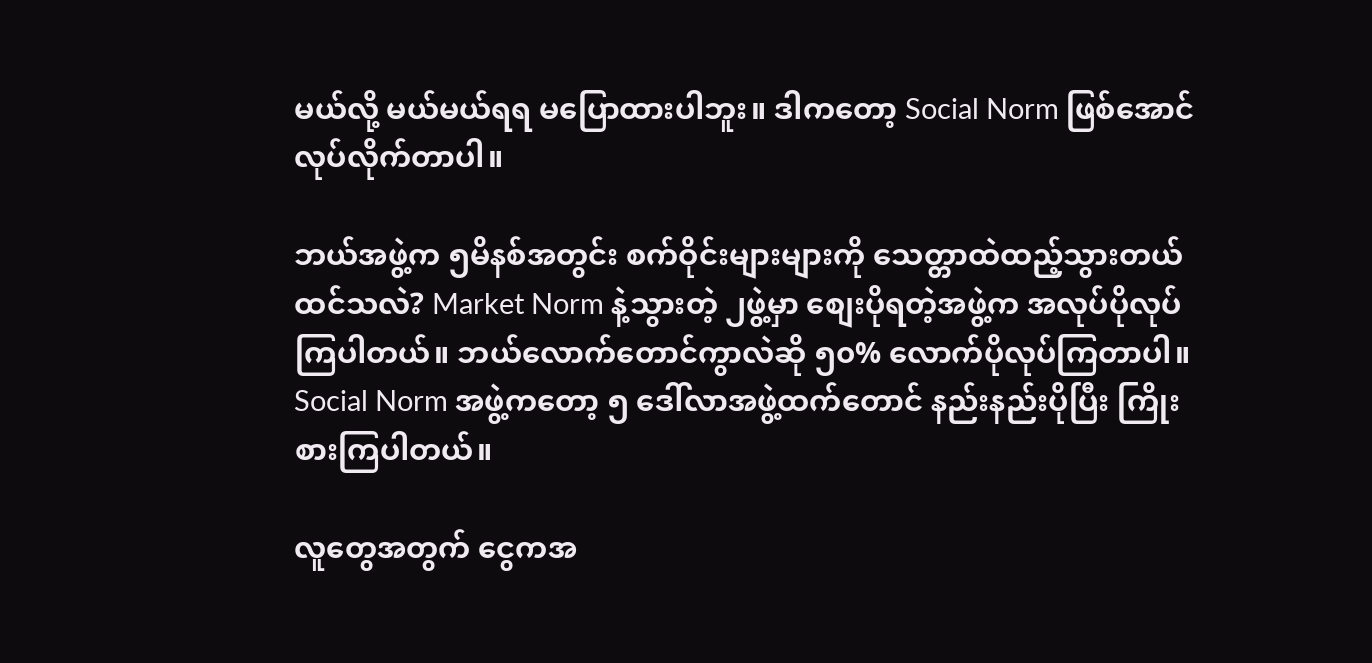မယ်လို့ မယ်မယ်ရရ မပြောထားပါဘူး။ ဒါကတော့ Social Norm ဖြစ်အောင် လုပ်လိုက်တာပါ။

ဘယ်အဖွဲ့က ၅မိနစ်အတွင်း စက်ဝိုင်းများများကို သေတ္တာထဲထည့်သွားတယ် ထင်သလဲ? Market Norm နဲ့သွားတဲ့ ၂ဖွဲ့မှာ စျေးပိုရတဲ့အဖွဲ့က အလုပ်ပိုလုပ်ကြပါတယ်။ ဘယ်လောက်တောင်ကွာလဲဆို ၅၀% လောက်ပိုလုပ်ကြတာပါ။ Social Norm အဖွဲ့ကတော့ ၅ ဒေါ်လာအဖွဲ့ထက်တောင် နည်းနည်းပိုပြီး ကြိုးစားကြပါတယ်။

လူတွေအတွက် ငွေကအ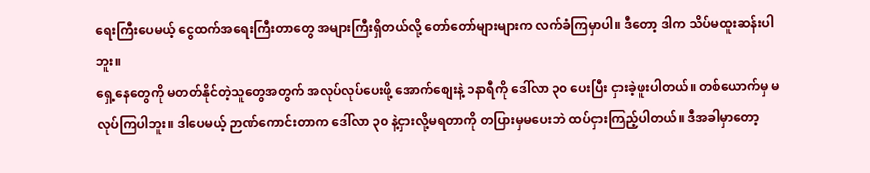ရေးကြီးပေမယ့် ငွေထက်အရေးကြီးတာတွေ အများကြီးရှိတယ်လို့ တော်တော်များများက လက်ခံကြမှာပါ။ ဒီတော့ ဒါက သိပ်မထူးဆန်းပါဘူး။
ရှေ့နေတွေကို မတတ်နိုင်တဲ့သူတွေအတွက် အလုပ်လုပ်ပေးဖို့ အောက်စျေးနဲ့ ၁နာရီကို ဒေါ်လာ ၃၀ ပေးပြီး ငှားခဲ့ဖူးပါတယ်။ တစ်ယောက်မှ မလုပ်ကြပါဘူး။ ဒါပေမယ့် ဉာဏ်ကောင်းတာက ဒေါ်လာ ၃၀ နဲ့ငှားလို့မရတာကို တပြားမှမပေးဘဲ ထပ်ငှားကြည့်ပါတယ်။ ဒီအခါမှာတော့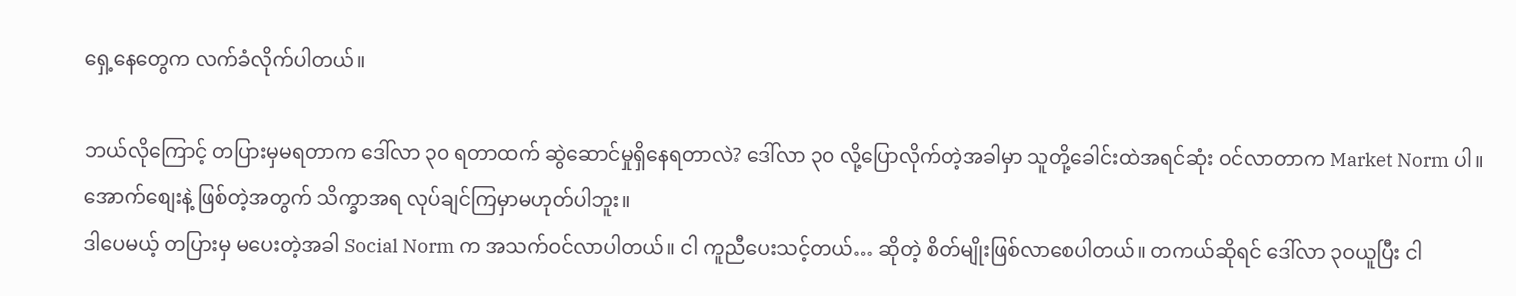ရှေ့နေတွေက လက်ခံလိုက်ပါတယ်။

ဘယ်လိုကြောင့် တပြားမှမရတာက ဒေါ်လာ ၃၀ ရတာထက် ဆွဲဆောင်မှုရှိနေရတာလဲ? ဒေါ်လာ ၃၀ လို့ပြောလိုက်တဲ့အခါမှာ သူတို့ခေါင်းထဲအရင်ဆုံး ဝင်လာတာက Market Norm ပါ။ အောက်စျေးနဲ့ ဖြစ်တဲ့အတွက် သိက္ခာအရ လုပ်ချင်ကြမှာမဟုတ်ပါဘူး။
ဒါပေမယ့် တပြားမှ မပေးတဲ့အခါ Social Norm က အသက်ဝင်လာပါတယ်။ ငါ ကူညီပေးသင့်တယ်… ဆိုတဲ့ စိတ်မျိုးဖြစ်လာစေပါတယ်။ တကယ်ဆိုရင် ဒေါ်လာ ၃ဝယူပြီး ငါ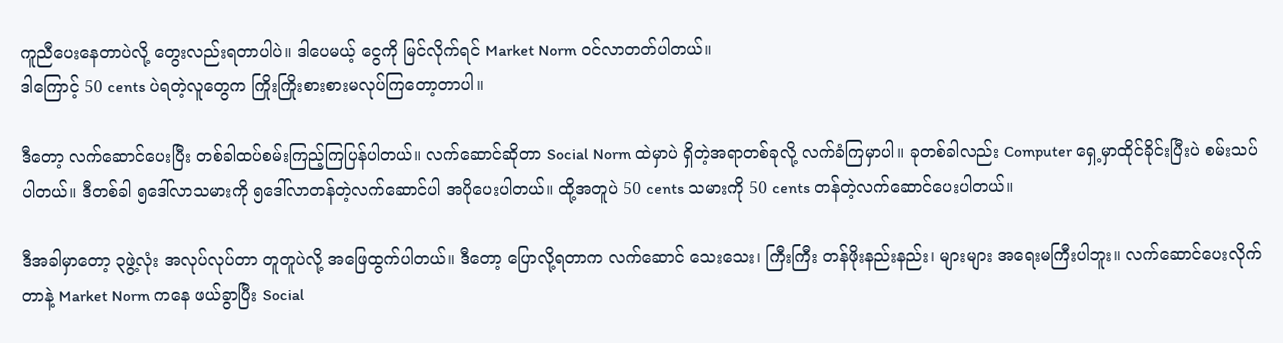ကူညီပေးနေတာပဲလို့ တွေးလည်းရတာပါပဲ။ ဒါပေမယ့် ငွေကို မြင်လိုက်ရင် Market Norm ဝင်လာတတ်ပါတယ်။
ဒါကြောင့် 50 cents ပဲရတဲ့လူတွေက ကြိုးကြိုးစားစားမလုပ်ကြတော့တာပါ။

ဒီတော့ လက်ဆောင်ပေးပြီး တစ်ခါထပ်စမ်းကြည့်ကြပြန်ပါတယ်။ လက်ဆောင်ဆိုတာ Social Norm ထဲမှာပဲ ရှိတဲ့အရာတစ်ခုလို့ လက်ခံကြမှာပါ။ ခုတစ်ခါလည်း Computer ရှေ့မှာထိုင်ခိုင်းပြီးပဲ စမ်းသပ်ပါတယ်။ ဒီတစ်ခါ ၅ဒေါ်လာသမားကို ၅ဒေါ်လာတန်တဲ့လက်ဆောင်ပါ အပိုပေးပါတယ်။ ထို့အတူပဲ 50 cents သမားကို 50 cents တန်တဲ့လက်ဆောင်ပေးပါတယ်။

ဒီအခါမှာတော့ ၃ဖွဲ့လုံး အလုပ်လုပ်တာ တူတူပဲလို့ အဖြေထွက်ပါတယ်။ ဒီတော့ ပြောလို့ရတာက လက်ဆောင် သေးသေး၊ ကြီးကြီး တန်ဖိုးနည်းနည်း၊ များများ အရေးမကြီးပါဘူး။ လက်ဆောင်ပေးလိုက်တာနဲ့ Market Norm ကနေ ဖယ်ခွာပြီး Social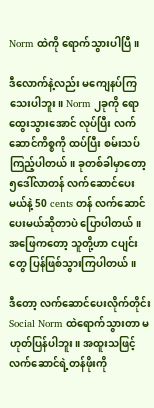Norm ထဲကို ရောက်သွားပါပြီ။

ဒီလောက်နဲ့လည်း မကျေနပ်ကြသေးပါဘူး။ Norm ၂ခုကို ရောထွေးသွားအောင် လုပ်ပြီး လက်ဆောင်ကိစ္စကို ထပ်ပြီး စမ်းသပ်ကြည့်ပါတယ်။ ခုတစ်ခါမှာတော့ ၅ဒေါ်လာတန် လက်ဆောင်ပေးမယ်နဲ့ 50 cents တန် လက်ဆောင်ပေးမယ်ဆိုတာပဲ ပြောပါတယ်။ အဖြေကတော့ သူတို့ဟာ ငပျင်းတွေ ပြန်ဖြစ်သွားကြပါတယ်။

ဒီတော့ လက်ဆောင်ပေးလိုက်တိုင်း Social Norm ထဲရောက်သွားတာ မဟုတ်ပြန်ပါဘူး။ အထူးသဖြင့် လက်ဆောင်ရဲ့တန်ဖိုးကို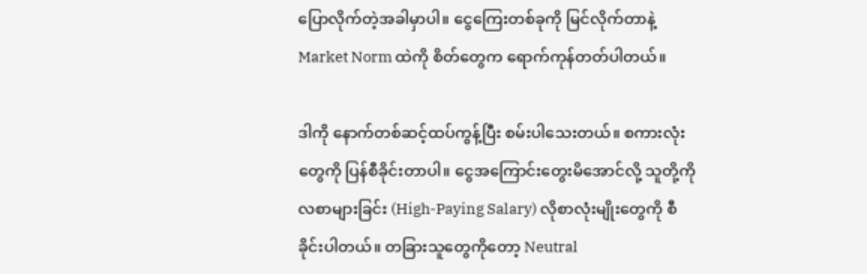ပြောလိုက်တဲ့အခါမှာပါ။ ငွေကြေးတစ်ခုကို မြင်လိုက်တာနဲ့ Market Norm ထဲကို စိတ်တွေက ရောက်ကုန်တတ်ပါတယ်။

ဒါကို နောက်တစ်ဆင့်ထပ်ကွန့်ပြီး စမ်းပါသေးတယ်။ စကားလုံးတွေကို ပြန်စီခိုင်းတာပါ။ ငွေအကြောင်းတွေးမိအောင်လို့ သူတို့ကို လစာများခြင်း (High-Paying Salary) လိုစာလုံးမျိုးတွေကို စီခိုင်းပါတယ်။ တခြားသူတွေကိုတော့ Neutral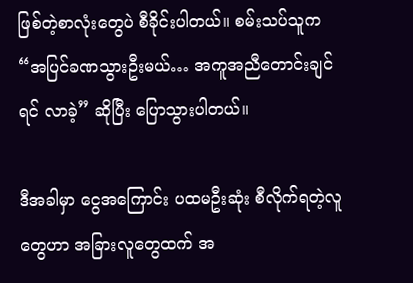ဖြစ်တဲ့စာလုံးတွေပဲ စီခိုင်းပါတယ်။ စမ်းသပ်သူက “အပြင်ခဏသွားဦးမယ်… အကူအညီတောင်းချင်ရင် လာခဲ့” ဆိုပြီး ပြောသွားပါတယ်။

ဒီအခါမှာ ငွေအကြောင်း ပထမဦးဆုံး စီလိုက်ရတဲ့လူတွေဟာ အခြားလူတွေထက် အ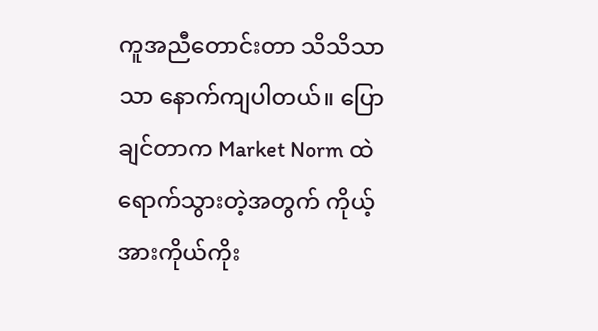ကူအညီတောင်းတာ သိသိသာသာ နောက်ကျပါတယ်။ ပြောချင်တာက Market Norm ထဲရောက်သွားတဲ့အတွက် ကိုယ့်အားကိုယ်ကိုး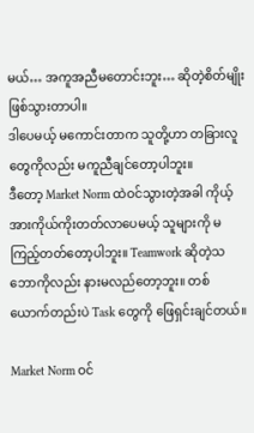မယ်… အကူအညီမတောင်းဘူး… ဆိုတဲ့စိတ်မျိုးဖြစ်သွားတာပါ။
ဒါပေမယ့် မကောင်းတာက သူတို့ဟာ တခြားလူတွေကိုလည်း မကူညီချင်တော့ပါဘူး။
ဒီတော့ Market Norm ထဲဝင်သွားတဲ့အခါ ကိုယ့်အားကိုယ်ကိုးတတ်လာပေမယ့် သူများကို မကြည့်တတ်တော့ပါဘူး။ Teamwork ဆိုတဲ့သဘောကိုလည်း နားမလည်တော့ဘူး။ တစ်ယောက်တည်းပဲ Task တွေကို ဖြေရှင်းချင်တယ်။

Market Norm ဝင်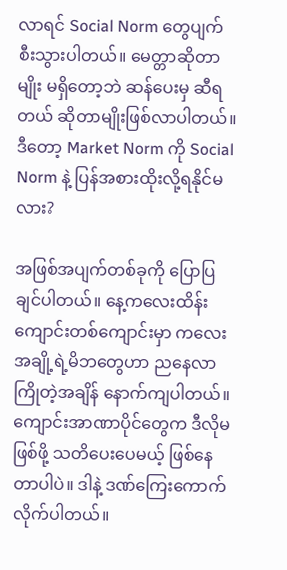လာရင် Social Norm တွေပျက်စီးသွားပါတယ်။ မေတ္တာဆိုတာမျိုး မရှိတော့ဘဲ ဆန်ပေးမှ ဆီရတယ် ဆိုတာမျိုးဖြစ်လာပါတယ်။ ဒီတော့ Market Norm ကို Social Norm နဲ့ ပြန်အစားထိုးလို့ရနိုင်မလား?

အဖြစ်အပျက်တစ်ခုကို ပြောပြချင်ပါတယ်။ နေ့ကလေးထိန်း ကျောင်းတစ်ကျောင်းမှာ ကလေးအချို့ရဲ့မိဘတွေဟာ ညနေလာကြိုတဲ့အချိန် နောက်ကျပါတယ်။ ကျောင်းအာဏာပိုင်တွေက ဒီလိုမဖြစ်ဖို့ သတိပေးပေမယ့် ဖြစ်နေတာပါပဲ။ ဒါနဲ့ ဒဏ်ကြေးကောက်လိုက်ပါတယ်။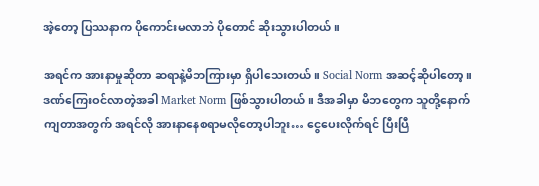အဲ့တော့ ပြဿနာက ပိုကောင်းမလာဘဲ ပိုတောင် ဆိုးသွားပါတယ်။

အရင်က အားနာမှုဆိုတာ ဆရာနဲ့မိဘကြားမှာ ရှိပါသေးတယ်။ Social Norm အဆင့်ဆိုပါတော့။ ဒဏ်ကြေးဝင်လာတဲ့အခါ Market Norm ဖြစ်သွားပါတယ်။ ဒီအခါမှာ မိဘတွေက သူတို့နောက်ကျတာအတွက် အရင်လို အားနာနေစရာမလိုတော့ပါဘူး… ငွေပေးလိုက်ရင် ပြီးပြီ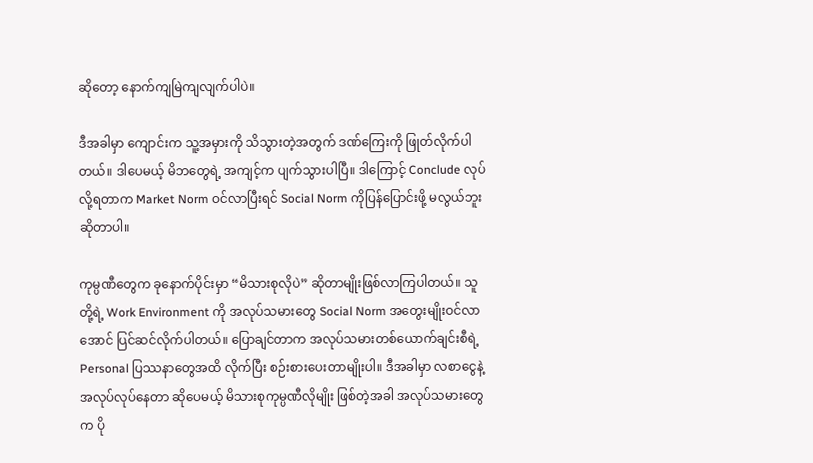ဆိုတော့ နောက်ကျမြဲကျလျက်ပါပဲ။

ဒီအခါမှာ ကျောင်းက သူ့အမှားကို သိသွားတဲ့အတွက် ဒဏ်ကြေးကို ဖြုတ်လိုက်ပါတယ်။ ဒါပေမယ့် မိဘတွေရဲ့ အကျင့်က ပျက်သွားပါပြီ။ ဒါကြောင့် Conclude လုပ်လို့ရတာက Market Norm ဝင်လာပြီးရင် Social Norm ကိုပြန်ပြောင်းဖို့ မလွယ်ဘူးဆိုတာပါ။

ကုမ္ပဏီတွေက ခုနောက်ပိုင်းမှာ “မိသားစုလိုပဲ” ဆိုတာမျိုးဖြစ်လာကြပါတယ်။ သူတို့ရဲ့ Work Environment ကို အလုပ်သမားတွေ Social Norm အတွေးမျိုးဝင်လာအောင် ပြင်ဆင်လိုက်ပါတယ်။ ပြောချင်တာက အလုပ်သမားတစ်ယောက်ချင်းစီရဲ့ Personal ပြဿနာတွေအထိ လိုက်ပြီး စဉ်းစားပေးတာမျိုးပါ။ ဒီအခါမှာ လစာငွေနဲ့ အလုပ်လုပ်နေတာ ဆိုပေမယ့် မိသားစုကုမ္ပဏီလိုမျိုး ဖြစ်တဲ့အခါ အလုပ်သမားတွေက ပို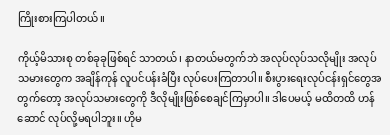ကြိုးစားကြပါတယ်။

ကိုယ့်မိသားစု တစ်ခုခုဖြစ်ရင် သာတယ်၊ နာတယ်မတွက်ဘဲ အလုပ်လုပ်သလိုမျိုး အလုပ်သမားတွေက အချိန်ကုန် လူပင်ပန်းခံပြီး လုပ်ပေးကြတာပါ။ စီးပွားရေးလုပ်ငန်းရှင်တွေအတွက်တော့ အလုပ်သမားတွေကို ဒီလိုမျိုးဖြစ်စေချင်ကြမှာပါ။ ဒါပေမယ့် မထိတထိ ဟန်ဆောင် လုပ်လို့မရပါဘူး။ ဟိုမ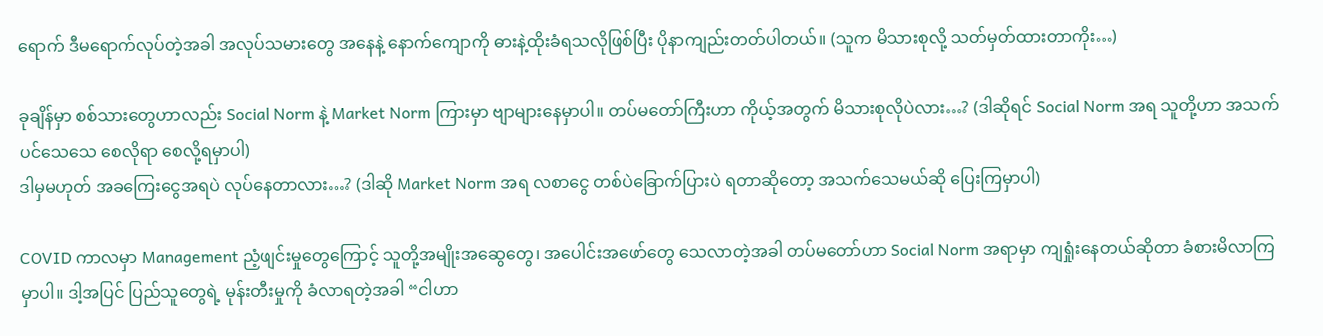ရောက် ဒီမရောက်လုပ်တဲ့အခါ အလုပ်သမားတွေ အနေနဲ့ နောက်ကျောကို ဓားနဲ့ထိုးခံရသလိုဖြစ်ပြီး ပိုနာကျည်းတတ်ပါတယ်။ (သူက မိသားစုလို့ သတ်မှတ်ထားတာကိုး…)

ခုချိန်မှာ စစ်သားတွေဟာလည်း Social Norm နဲ့ Market Norm ကြားမှာ ဗျာများနေမှာပါ။ တပ်မတော်ကြီးဟာ ကိုယ့်အတွက် မိသားစုလိုပဲလား…? (ဒါဆိုရင် Social Norm အရ သူတို့ဟာ အသက်ပင်သေသေ စေလိုရာ စေလို့ရမှာပါ)
ဒါမှမဟုတ် အခကြေးငွေအရပဲ လုပ်နေတာလား…? (ဒါဆို Market Norm အရ လစာငွေ တစ်ပဲခြောက်ပြားပဲ ရတာဆိုတော့ အသက်သေမယ်ဆို ပြေးကြမှာပါ)

COVID ကာလမှာ Management ညံ့ဖျင်းမှုတွေကြောင့် သူတို့အမျိုးအဆွေတွေ၊ အပေါင်းအဖော်တွေ သေလာတဲ့အခါ တပ်မတော်ဟာ Social Norm အရာမှာ ကျရှုံးနေတယ်ဆိုတာ ခံစားမိလာကြမှာပါ။ ဒါ့အပြင် ပြည်သူတွေရဲ့ မုန်းတီးမှုကို ခံလာရတဲ့အခါ “ငါဟာ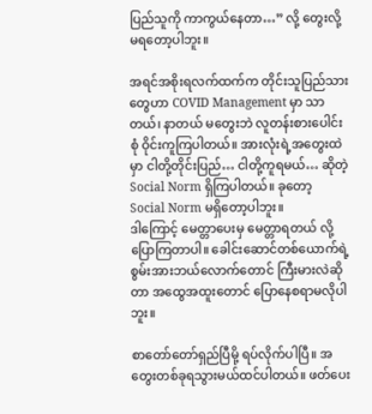ပြည်သူကို ကာကွယ်နေတာ…” လို့ တွေးလို့မရတော့ပါဘူး။

အရင်အစိုးရလက်ထက်က တိုင်းသူပြည်သားတွေဟာ COVID Management မှာ သာတယ်၊ နာတယ် မတွေးဘဲ လူတန်းစားပေါင်းစုံ ဝိုင်းကူကြပါတယ်။ အားလုံးရဲ့အတွေးထဲမှာ ငါတို့တိုင်းပြည်… ငါတို့ကူရမယ်… ဆိုတဲ့ Social Norm ရှိကြပါတယ်။ ခုတော့ Social Norm မရှိတော့ပါဘူး။
ဒါကြောင့် မေတ္တာပေးမှ မေတ္တာရတယ် လို့ ပြောကြတာပါ။ ခေါင်းဆောင်တစ်ယောက်ရဲ့ စွမ်းအားဘယ်လောက်တောင် ကြီးမားလဲဆိုတာ အထွေအထူးတောင် ပြောနေစရာမလိုပါဘူး။

စာတော်တော်ရှည်ပြီမို့ ရပ်လိုက်ပါပြီ။ အတွေးတစ်ခုရသွားမယ်ထင်ပါတယ်။ ဖတ်ပေး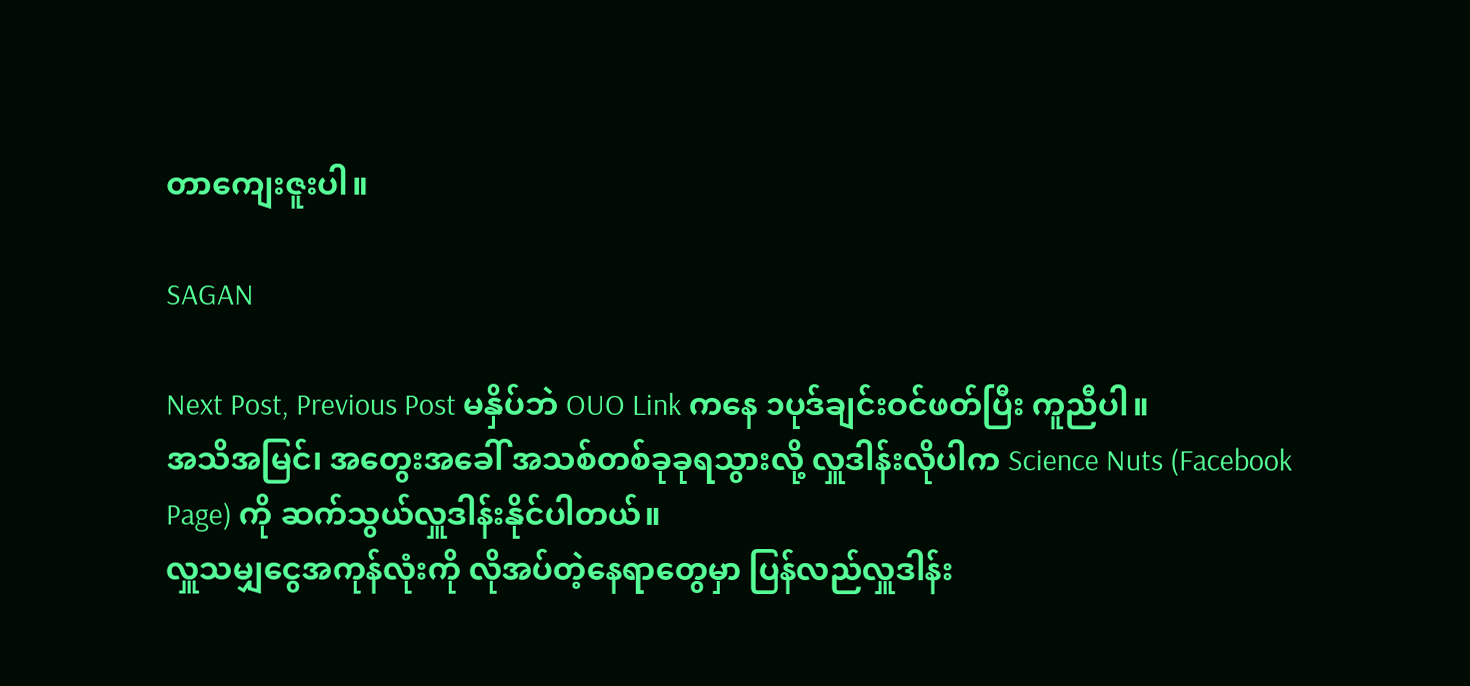တာကျေးဇူးပါ။

SAGAN

Next Post, Previous Post မနှိပ်ဘဲ OUO Link ကနေ ၁ပုဒ်ချင်းဝင်ဖတ်ပြီး ကူညီပါ။
အသိအမြင်၊ အတွေးအခေါ် အသစ်တစ်ခုခုရသွားလို့ လှူဒါန်းလိုပါက Science Nuts (Facebook Page) ကို ဆက်သွယ်လှူဒါန်းနိုင်ပါတယ်။
လှူသမျှငွေအကုန်လုံးကို လိုအပ်တဲ့နေရာတွေမှာ ပြန်လည်လှူဒါန်း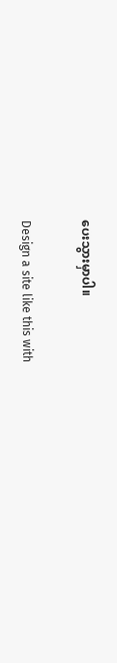ပေးသွားမှာပါ။

Design a site like this with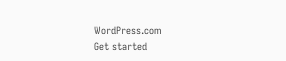WordPress.com
Get started